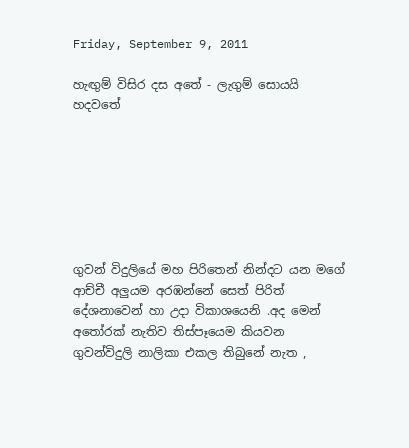Friday, September 9, 2011

හැඟුම් විසිර දස අතේ - ලැගුම් සොයයි හදවතේ







ගුවන් විදුලියේ මහ පිරිතෙන් නින්දට යන මගේ ආච්චී අලුයම අරඹන්නේ සෙත් පිරිත් දේශනාවෙන් හා උදා විකාශයෙනි .අද මෙන් අතෝරක් නැතිව තිස්පෑයෙම කියවන ගුවන්විදුලි නාලිකා එකල තිබුනේ නැත ,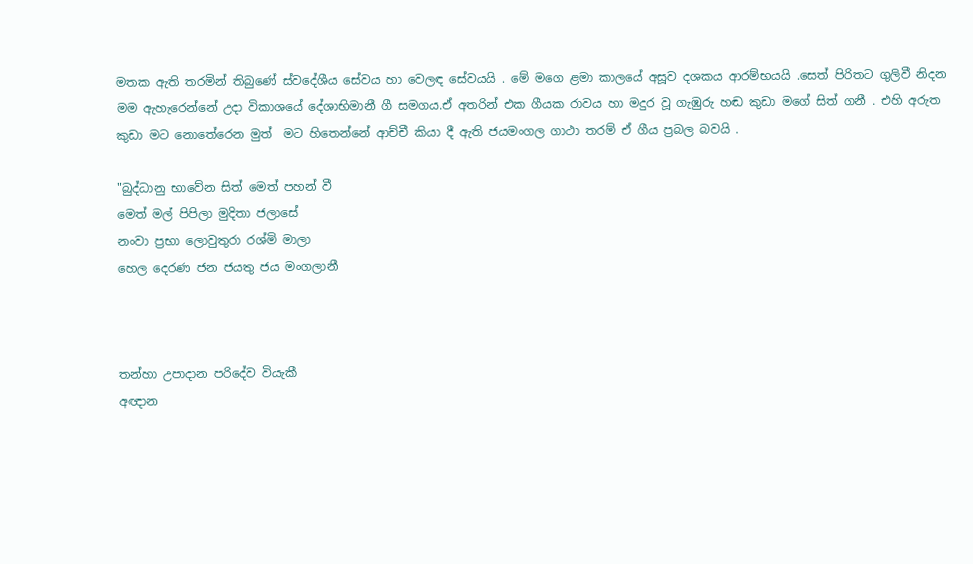මතක ඇති තරමින් තිබුණේ ස්වදේශීය සේවය හා වෙලඳ සේවයයි . මේ මගෙ ළමා කාලයේ අසූව දශකය ආරම්භයයි .සෙත් පිරිතට ගුලිවී නිදන  මම ඇහැරෙන්නේ උදා විකාශයේ දේශාභිමානී ගී සමගය.ඒ අතරින් එක ගීයක රාවය හා මදුර වූ ගැඹුරු හඬ කුඩා මගේ සිත් ගනී . එහි අරුත කුඩා මට නොතේරෙන මුත්  මට හිතෙන්නේ ආච්චී කියා දී ඇති ජයමංගල ගාථා තරම් ඒ ගීය ප්‍රබල බවයි .

"බුද්ධානු භාවේන සිත් මෙත් පහන් වී
මෙත් මල් පිපිලා මුදිතා ජලාසේ
නංවා ප්‍රභා ලොවුතුරා රශ්මි මාලා
හෙල දෙරණ ජන ජයතු ජය මංගලානී



තන්හා උපාදාන පරිදේව වියැකී
අඥාන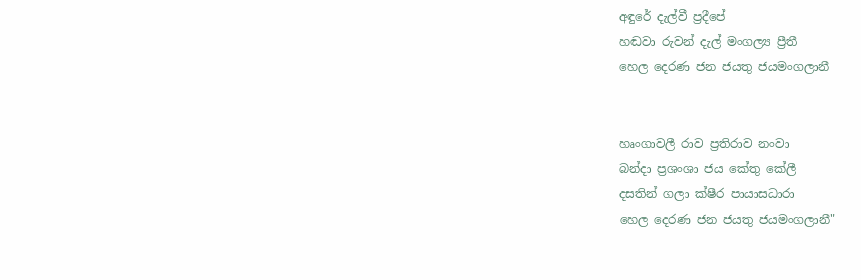අඳුරේ දැල්වී ප්‍රදීපේ
හඬවා රුවන් දැල් මංගල්‍ය ප්‍රීතී
හෙල දෙරණ ජන ජයතු ජයමංගලානී


හෘංගාවලී රාව ප්‍රතිරාව නංවා
බන්දා ප්‍රශංශා ජය කේතු කේලී
දසතින් ගලා ක්ෂීර පායාසධාරා
හෙල දෙරණ ජන ජයතු ජයමංගලානී"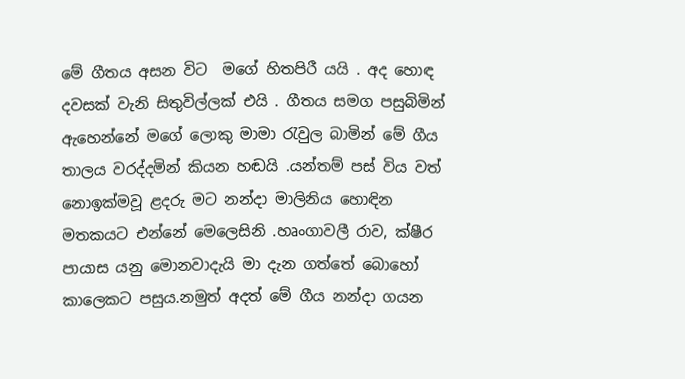මේ ගීතය අසන විට  මගේ හිතපිරී යයි . අද හොඳ දවසක් වැනි සිතුවිල්ලක් එයි . ගීතය සමග පසුබිමින් ඇහෙන්නේ මගේ ලොකු මාමා රැවුල බාමින් මේ ගීය තාලය වරද්දමින් කියන හඬයි .යන්තම් පස් විය වත් නොඉක්මවූ ළදරු මට නන්දා මාලිනිය හොඳින මතකයට එන්නේ මෙලෙසිනි .හෘංගාවලී රාව, ක්ෂීර පායාස යනු මොනවාදැයි මා දැන ගත්තේ බොහෝ කාලෙකට පසුය.නමුත් අදත් මේ ගීය නන්දා ගයන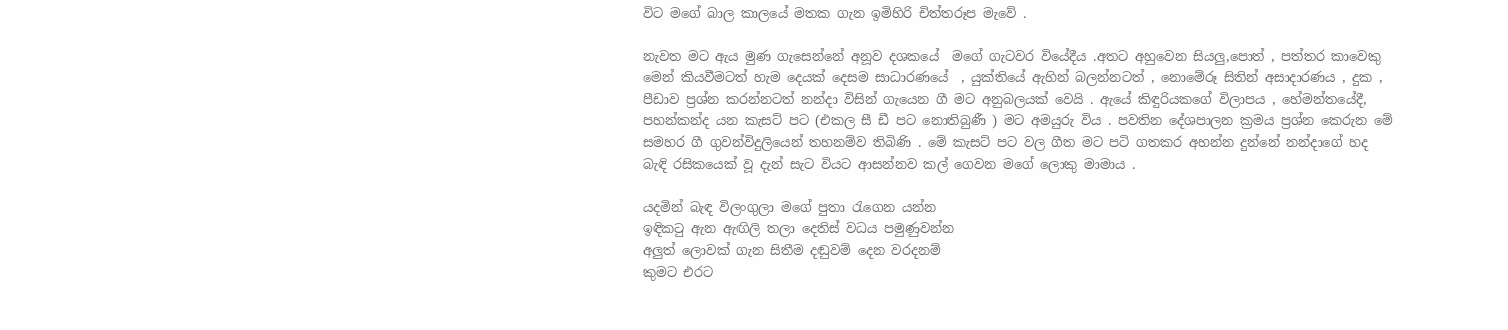විට මගේ බාල කාලයේ මතක ගැන ඉමිහිරි චිත්තරූප මැවේ .

නැවත මට ඇය මුණ ගැසෙන්නේ අනූව දශකයේ  මගේ ගැටවර වියේදීය .අතට අහුවෙන සියලු,පොත් , පත්තර කාවෙකු මෙන් කියවීමටත් හැම දෙයක් දෙසම සාධාරණයේ  , යුක්තියේ ඇහින් බලන්නටත් , නොමේරූ සිතින් අසාදාරණය , දුක , පීඩාව ප්‍රශ්න කරන්නටත් නන්දා විසින් ගැයෙන ගී මට අනුබලයක් වෙයි . ඇයේ කිඳුරියකගේ විලාපය , හේමන්තයේදී, පහන්කන්ද යන කැසට් පට (එකල සී ඩී පට නොතිබුණී ) මට අමයුරු විය . පවතින දේශපාලන ක්‍රමය ප්‍රශ්න කෙරුන මේ සමහර ගී ගුවන්විදුලියෙන් තහනම්ව තිබිණි . මේ කැසට් පට වල ගීත මට පටි ගතකර අහන්න දුන්නේ නන්දාගේ හද බැඳි රසිකයෙක් වූ දැන් සැට වියට ආසන්නව කල් ගෙවන මගේ ලොකු මාමාය .

යදමින් බැඳ විලංගුලා මගේ පුතා රැගෙන යන්න
ඉඳිකටු ඇන ඇඟිලි තලා දෙතිස් වධය පමුණුවන්න
අලුත් ලොවක් ගැන සිතීම දඬුවම් දෙන වරදනම්
කුමට එරට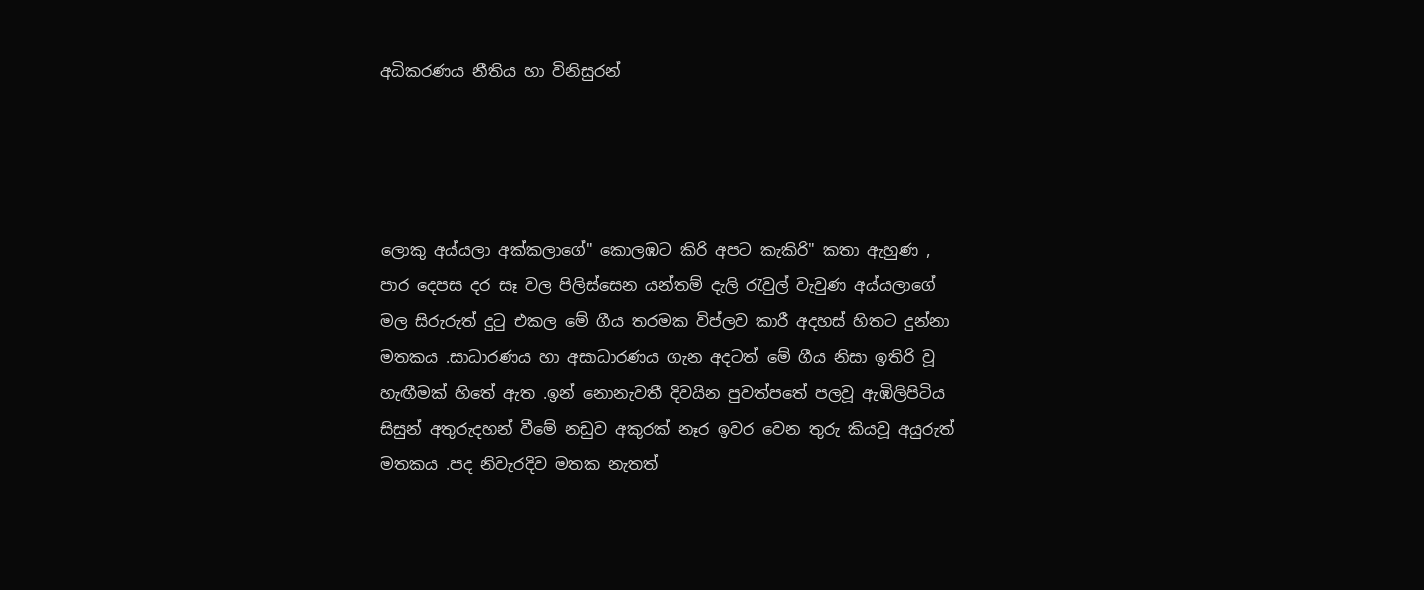අධිකරණය නීතිය හා විනිසුරන්




ලොකු අය්යලා අක්කලාගේ" කොලඹට කිරි අපට කැකිරි" කතා ඇහුණ , පාර දෙපස දර සෑ වල පිලිස්සෙන යන්තම් දැලි රැවුල් වැවුණ අය්යලාගේ මල සිරුරුත් දුටු එකල මේ ගීය තරමක විප්ලව කාරී අදහස් හිතට දුන්නා මතකය .සාධාරණය හා අසාධාරණය ගැන අදටත් මේ ගීය නිසා ඉතිරි වූ හැඟීමක් හිතේ ඇත .ඉන් නොනැවතී දිවයින පුවත්පතේ පලවූ ඇඹිලිපිටිය සිසුන් අතුරුදහන් වීමේ නඩුව අකුරක් නෑර ඉවර වෙන තුරු කියවූ අයුරුත් මතකය .පද නිවැරදිව මතක නැතත්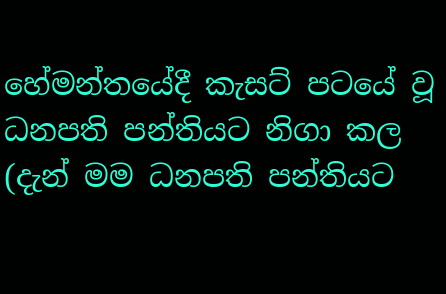හේමන්තයේදී කැසට් පටයේ වූ ධනපති පන්තියට නිගා කල (දැන් මම ධනපති පන්තියට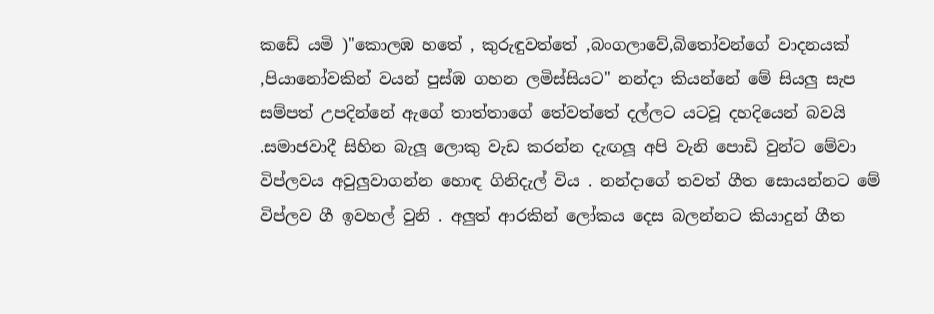කඩේ යමි )"කොලඹ හතේ , කුරුඳුවත්තේ ,බංගලාවේ,බිතෝවන්ගේ වාදනයක් ,පියානෝවකින් වයන් පුස්ඹ ගහන ලමිස්සියට" නන්දා කියන්නේ මේ සියලු සැප සම්පත් උපදින්නේ ඇගේ තාත්තාගේ තේවත්තේ දල්ලට යටවූ දහදියෙන් බවයි .සමාජවාදී සිහින බැලූ ලොකු වැඩ කරන්න දැඟලූ අපි වැනි පොඩි වුන්ට මේවා විප්ලවය අවුලුවාගන්න හොඳ ගිනිදැල් විය . නන්දාගේ තවත් ගීත සොයන්නට මේ විප්ලව ගී ඉවහල් වුනි . අලුත් ආරකින් ලෝකය දෙස බලන්නට කියාදුන් ගීත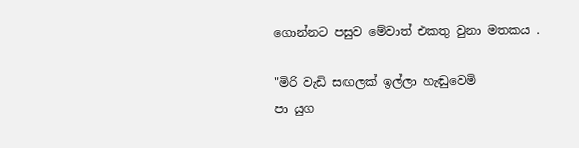ගොන්නට පසුව මේවාත් එකතු වුනා මතකය .

"මිරි වැඩි සඟලක් ඉල්ලා හැඬුවෙමි
පා යුග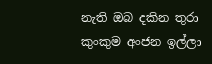නැති ඔබ දකින තුරා
කුංකුම අංජන ඉල්ලා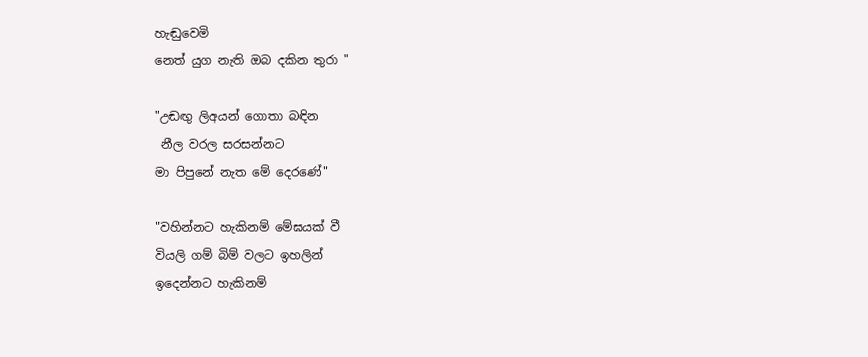හැඬුවෙමි
නෙත් යුග නැති ඔබ දකින තුරා "

"උඬඟු ලිඅයන් ගොතා බඳින
 නීල වරල සරසන්නට
මා පිපුනේ නැත මේ දෙරණේ"

"වහින්නට හැකිනම් මේඝයක් වී
වියලි ගම් බිම් වලට ඉහලින්
ඉදෙන්නට හැකිනම්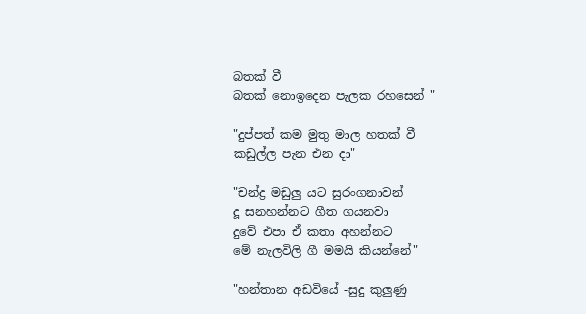බතක් වී
බතක් නොඉදෙන පැලක රහසෙන් "

"දුප්පත් කම මුතු මාල හතක් වී
කඩුල්ල පැන එන දා"

"චන්ද්‍ර මඩුලු යට සුරංගනාවන්
දූ සනහන්නට ගීත ගයනවා
දුවේ එපා ඒ කතා අහන්නට
මේ නැලවිලි ගී මමයි කියන්නේ"

"හන්තාන අඩවියේ -සුදු කුලුණු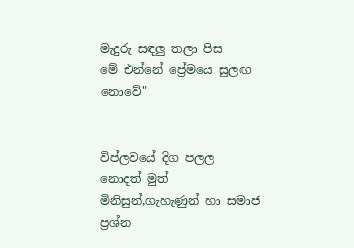මැදුරු සඳලු තලා පිස
මේ එන්නේ ප්‍රේමයෙ සුලඟ නොවේ"


විප්ලවයේ දිග පලල නොදත් මුත් මිනිසුන්,ගැහැණුන් හා සමාජ ප්‍රශ්න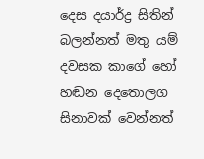දෙස දයාර්ද්‍ර සිතින් බලන්නත් මතු යම් දවසක කාගේ හෝ හඬන දෙතොලග සිනාවක් වෙන්නත්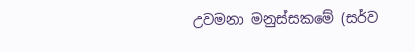උවමනා මනුස්සකමේ (සර්ව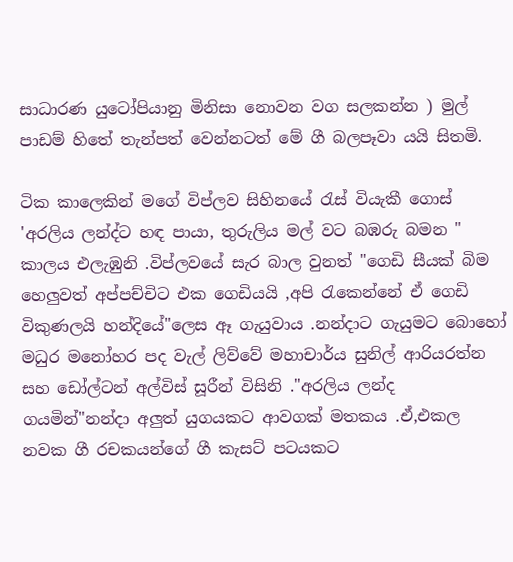සාධාරණ යුටෝපියානු මිනිසා නොවන වග සලකන්න ) මුල් පාඩම් හිතේ තැන්පත් වෙන්නටත් මේ ගී බලපෑවා යයි සිතමි.

ටික කාලෙකින් මගේ විප්ලව සිහිනයේ රැස් වියැකී ගොස් 'අරලිය ලන්ද්ට හඳ පායා, තුරුලිය මල් වට බඹරු බමන " කාලය එලැඹුනි .විප්ලවයේ සැර බාල වුනත් "ගෙඩි සීයක් බිම හෙලුවත් අප්පච්චිට එක ගෙඩියයි ,අපි රැකෙන්නේ ඒ ගෙඩි විකුණලයි හන්දියේ"ලෙස ඈ ගැයුවාය .නන්දාට ගැයුමට බොහෝ මධුර මනෝහර පද වැල් ලිව්වේ මහාචාර්ය සුනිල් ආරියරත්න සහ ඩෝල්ටන් අල්විස් සූරීන් විසිනි ."අරලිය ලන්ද ගයමින්"නන්දා අලුත් යුගයකට ආවගක් මතකය .ඒ,එකල නවක ගී රචකයන්ගේ ගී කැසට් පටයකට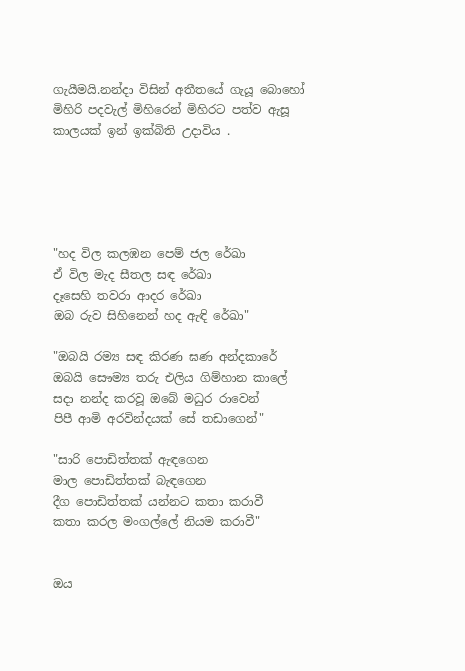ගැයීමයි.නන්දා විසින් අතීතයේ ගැයූ බොහෝ මිහිරි පදවැල් මිහිරෙන් මිහිරට පත්ව ඇසූ කාලයක් ඉන් ඉක්බිති උදාවිය .





"හද විල කලඹන පෙම් ජල රේඛා
ඒ විල මැද සීතල සඳ රේඛා
දෑසෙහි තවරා ආදර රේඛා
ඔබ රුව සිහිනෙන් හද ඇඳි රේඛා"

"ඔබයි රම්‍ය සඳ කිරණ ඝණ අන්දකාරේ
ඔබයි සෞම්‍ය තරු එලිය ගිම්හාන කාලේ
සදා නන්ද කරවූ ඔබේ මධුර රාවෙන්
පිපී ආමි අරවින්දයක් සේ තඩාගෙන්"

"සාරි පොඩිත්තක් ඇඳගෙන
මාල පොඩිත්තක් බැඳගෙන
දීග පොඩිත්තක් යන්නට කතා කරාවී
කතා කරල මංගල්ලේ නියම කරාවී"


ඔය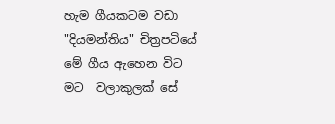හැම ගීයකටම වඩා "දියමන්තිය" චිත්‍රපටියේ  මේ ගීය ඇහෙන විට මට  වලාකුලක් සේ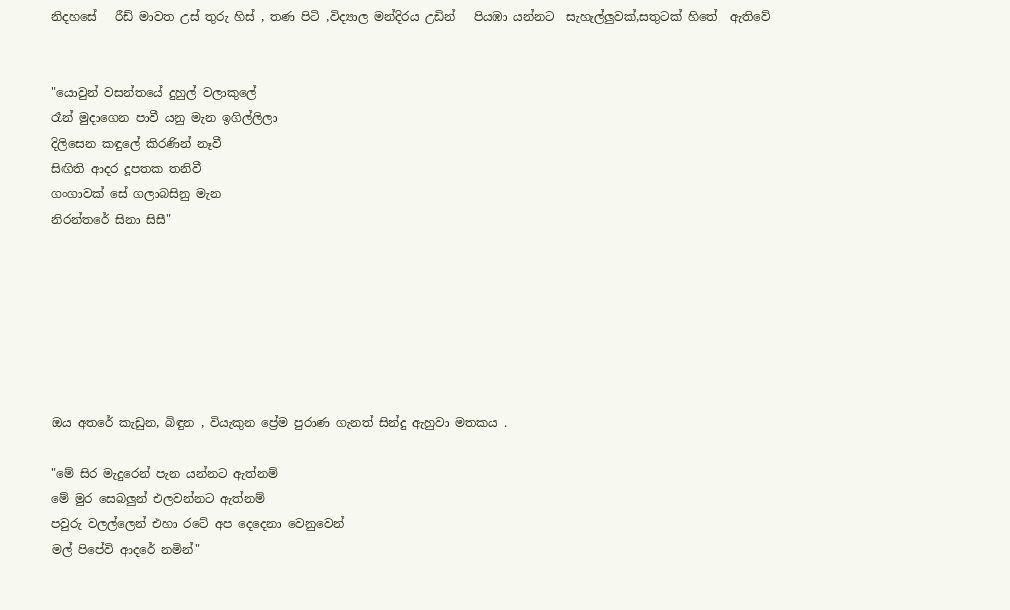නිදහසේ   රීඩ් මාවත උස් තුරු හිස් , තණ පිටි ,විද්‍යාල මන්දිරය උඩින්   පියඹා යන්නට  සැහැල්ලුවක්,සතුටක් හිතේ  ඇතිවේ


"යොවුන් වසන්තයේ දුහුල් වලාකුලේ
රෑන් මුදාගෙන පාවී යනු මැන ඉගිල්ලිලා
දිලිසෙන කඳුලේ කිරණින් නෑවී
සිඟිති ආදර දූපතක තනිවී
ගංගාවක් සේ ගලාබසිනු මැන
නිරන්තරේ සිනා සිසී"







ඔය අතරේ කැඩුන, බිඳුන , වියැකුන ප්‍රේම පුරාණ ගැනත් සින්දු ඇහුවා මතකය .

"මේ සිර මැදුරෙන් පැන යන්නට ඇත්නම්
මේ මුර සෙබලුන් එලවන්නට ඇත්නම්
පවුරු වලල්ලෙන් එහා රටේ අප දෙදෙනා වෙනුවෙන්
මල් පිපේවි ආදරේ නමින්"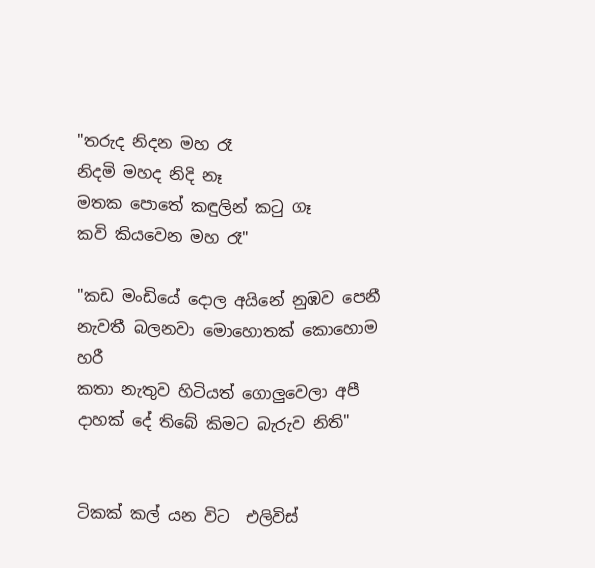"තරුද නිදන මහ රෑ
නිදමි මහද නිදි නෑ
මතක පොතේ කඳුලින් කටු ගෑ
කවි කියවෙන මහ රෑ"

"කඩ මංඩියේ දොල අයිනේ නුඹව පෙනී
නැවතී බලනවා මොහොතක් කොහොම හරී
කතා නැතුව හිටියත් ගොලුවෙලා අපී
දාහක් දේ තිබේ කිමට බැරුව නිති"


ටිකක් කල් යන විට  එලිවිස්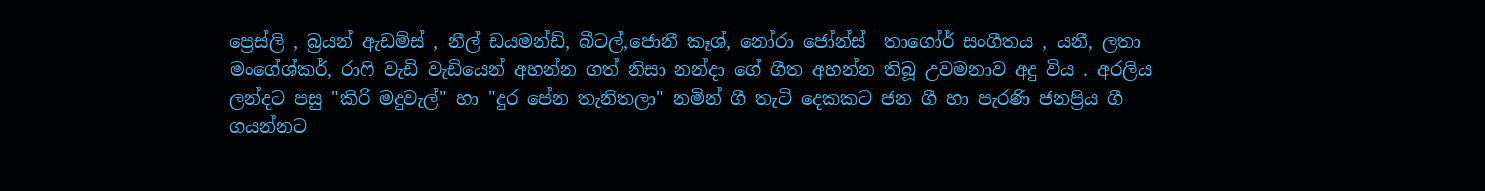ප්‍රෙස්ලි , බ්‍රයන් ඇඩම්ස් , නීල් ඩයමන්ඩ්, බීටල්,ජොනී කෑශ්, නෝරා ජෝන්ස්  තාගෝර් සංගීතය , යනී, ලතා මංගේශ්කර්, රාෆි වැඩි වැඩියෙන් අහන්න ගත් නිසා නන්දා ගේ ගීත අහන්න තිබූ උවමනාව අදු විය . අරලිය ලන්දට පසු "කිරි මදුවැල්" හා "දුර පේන තැනිතලා" නමින් ගී තැටි දෙකකට ජන ගී හා පැරණි ජනප්‍රිය ගී ගයන්නට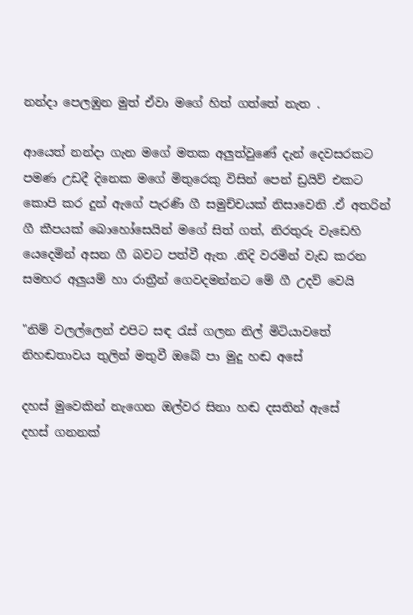නන්දා පෙලඹුන මුත් ඒවා මගේ හිත් ගත්තේ නැත .

ආයෙත් නන්දා ගැන මගේ මතක අලුත්වුණේ දැන් දෙවසරකට පමණ උඩදී දිනෙක මගේ මිතුරෙකු විසින් පෙන් ඩ්‍රයිව් එකට කොපි කර දුන් ඇගේ පැරණි ගී සමුච්චයක් නිසාවෙනි .ඒ අතරින් ගී කීපයක් බොහෝසෙයින් මගේ සිත් ගත්, නිරතුරු වැඩෙහි යෙදෙමින් අසන ගී බවට පත්වී ඇත .නිදි වරමින් වැඩ කරන සමහර අලුයම් හා රාත්‍රීන් ගෙවදමන්නට මේ ගී උදව් වෙයි

"නිම් වලල්ලෙන් එපිට සඳ රැස් ගලන නිල් මිටියාවතේ
නිහඬතාවය තුලින් මතුවී ඔබේ පා මුදු හඬ අසේ

දහස් මුවෙකින් නැගෙන ඔල්වර සිනා හඬ දසතින් ඇසේ
දහස් ගනනක්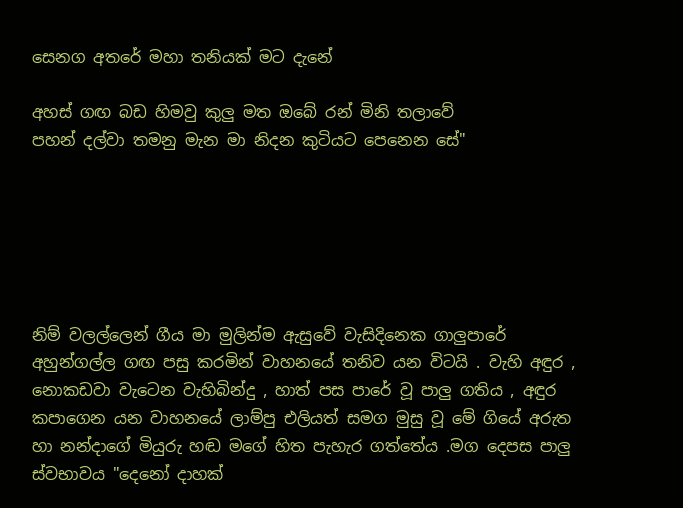සෙනග අතරේ මහා තනියක් මට දැනේ

අහස් ගඟ බඩ හිමවු කුලු මත ඔබේ රන් මිනි තලාවේ
පහන් දල්වා තමනු මැන මා නිදන කුටියට පෙනෙන සේ"






නිම් වලල්ලෙන් ගීය මා මුලින්ම ඇසුවේ වැසිදිනෙක ගාලුපාරේ අහුන්ගල්ල ගඟ පසු කරමින් වාහනයේ තනිව යන විටයි . වැහි අඳුර , නොකඩවා වැටෙන වැහිබින්දු , හාත් පස පාරේ වූ පාලු ගතිය , අඳුර කපාගෙන යන වාහනයේ ලාම්පු එලියත් සමග මුසු වූ මේ ගියේ අරුත හා නන්දාගේ මියුරු හඬ මගේ හිත පැහැර ගත්තේය .මග දෙපස පාලු ස්වභාවය "දෙනෝ දාහක්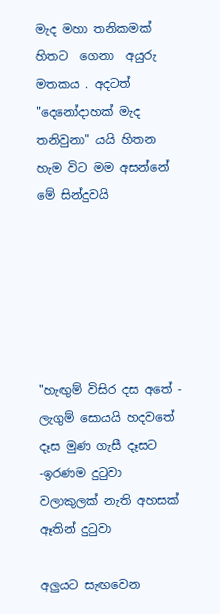මැද මහා තනිකමක් හිතට  ගෙනා  අයුරු මතකය . අදටත් "දෙනෝදාහක් මැද තනිවුනා" යයි හිතන හැම විට මම අසන්නේ මේ සින්දුවයි






"හැඟුම් විසිර දස අතේ - ලැගුම් සොයයි හදවතේ
දෑස මුණ ගැසී දෑසට -ඉරණම දුටුවා
වලාකුලක් නැති අහසක් ඈතින් දුටුවා

අලුයට සැඟවෙන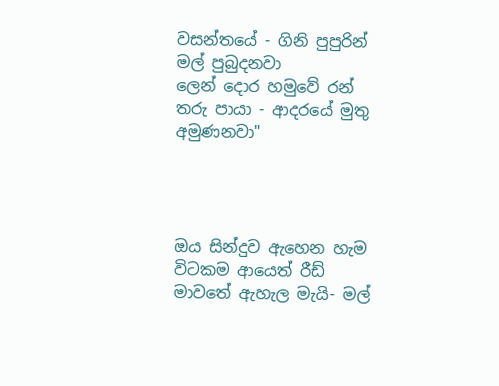වසන්තයේ - ගිනි පුපුරින් මල් පුබුදනවා
ලෙන් දොර හමුවේ රන් තරු පායා - ආදරයේ මුතු අමුණනවා"




ඔය සින්දුව ඇහෙන හැම විටකම ආයෙත් රීඩ් මාවතේ ඇහැල මැයි- මල්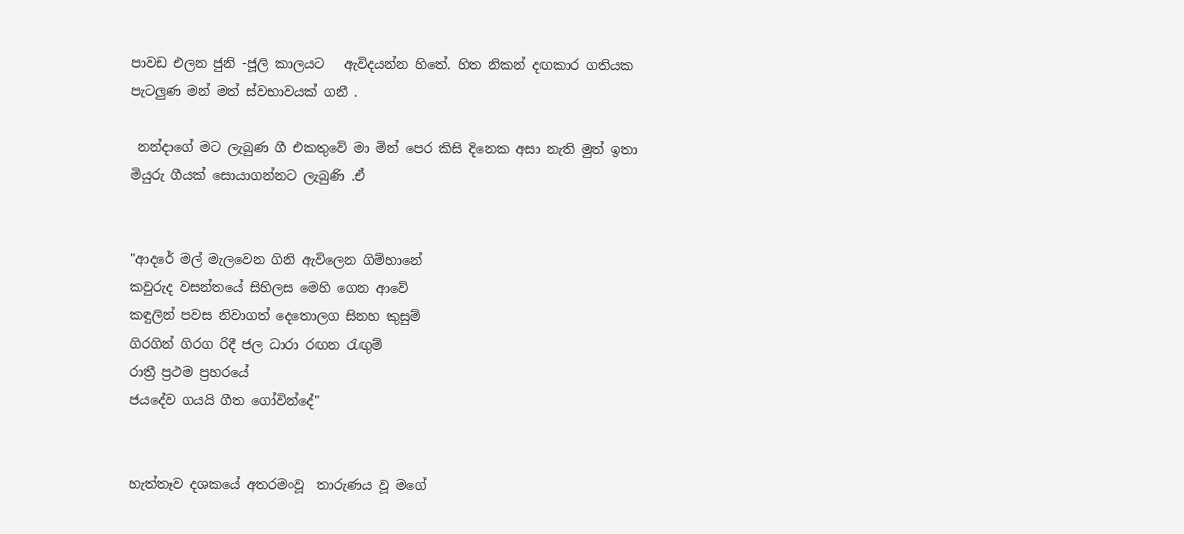පාවඩ එලන ජුනි -ජූලි කාලයට   ඇවිදයන්න හිතේ. හිත නිකන් දඟකාර ගතියක පැටලුණ මන් මත් ස්වභාවයක් ගනී .

 නන්දාගේ මට ලැබුණ ගී එකතුවේ මා මින් පෙර කිසි දිනෙක අසා නැති මුත් ඉතා මියුරු ගීයක් සොයාගන්නට ලැබුණි .ඒ


"ආදරේ මල් මැලවෙන ගිනි ඇවිලෙන ගිම්හානේ
කවුරුද වසන්තයේ සිහිලස මෙහි ගෙන ආවේ
කඳුලින් පවස නිවාගත් දෙතොලග සිනහ කුසුම්
ගිරගින් ගිරග රිදී ජල ධාරා රඟන රැඟුම්
රාත්‍රී ප්‍රථම ප්‍රහරයේ
ජයදේව ගයයි ගීත ගෝවින්දේ"


හැත්තෑව දශකයේ අතරමංවූ  තාරුණය වූ මගේ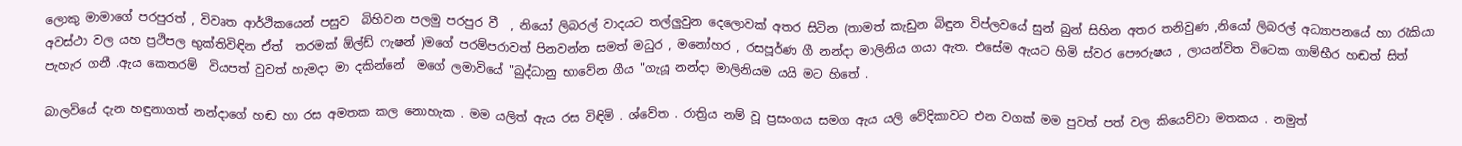ලොකු මාමාගේ පරපුරත් , විවෘත ආර්ථිකයෙන් පසුව  බිහිවන පලමු පරපුර වී  , නියෝ ලිබරල් වාදයට තල්ලුවුන දෙලොවක් අතර සිටින (තාමත් කැඩුන බිඳුන විප්ලවයේ සුන් බුන් සිහින අතර තනිවුණ ,නියෝ ලිබරල් අධ්‍යාපනයේ හා රැකියා අවස්ථා වල යහ ප්‍රථිපල භුක්තිවිඳින ඒත්  තරමක් ඕල්ඩ් ෆැෂන් )මගේ පරම්පරාවත් පිනවන්න සමත් මධුර , මනෝහර , රසපූර්ණ ගී නන්දා මාලිනිය ගයා ඇත. එසේම ඇයට හිමි ස්වර පෞරුෂය , ලායන්විත විටෙක ගාම්භීර හඬත් සිත් පැහැර ගනී .ඇය කෙතරම්  වියපත් වුවත් හැමදා මා දකින්නේ  මගේ ලමාවියේ "බුද්ධානු භාවේන ගීය "ගැයූ නන්දා මාලිනියම යයි මට හිතේ .

බාලවියේ දැන හඳුනාගත් නන්දාගේ හඬ හා රස අමතක කල නොහැක . මම යලිත් ඇය රස විඳිමි . ශ්වේත . රාත්‍රිය නම් වූ ප්‍රසංගය සමග ඇය යලි වේදිකාවට එන වගක් මම පුවත් පත් වල කියෙව්වා මතකය . නමුත්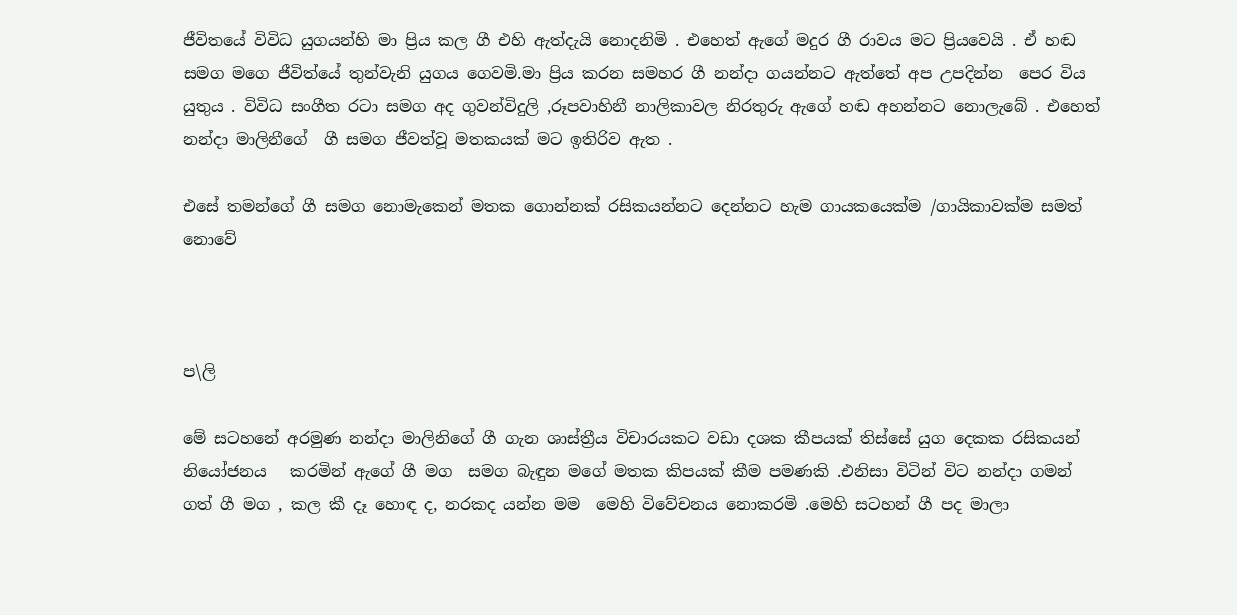ජීවිතයේ විවිධ යුගයන්හි මා ප්‍රිය කල ගී එහි ඇත්දැයි නොදනිමි . එහෙත් ඇගේ මදුර ගී රාවය මට ප්‍රියවෙයි . ඒ හඬ සමග මගෙ ජීවිත්යේ තුන්වැනි යුගය ගෙවමි.මා ප්‍රිය කරන සමහර ගී නන්දා ගයන්නට ඇත්තේ අප උපදින්න  පෙර විය යුතුය . විවිධ සංගීත රටා සමග අද ගුවන්විදුලි ,රූපවාහිනී නාලිකාවල නිරතුරු ඇගේ හඬ අහන්නට නොලැබේ . එහෙත් නන්දා මාලිනීගේ  ගී සමග ජීවත්වූ මතකයක් මට ඉතිරිව ඇත .

එසේ තමන්ගේ ගී සමග නොමැකෙන් මතක ගොන්නක් රසිකයන්නට දෙන්නට හැම ගායකයෙක්ම /ගායිකාවක්ම සමත් නොවේ



ප\ලි

මේ සටහනේ අරමුණ නන්දා මාලිනිගේ ගී ගැන ශාස්ත්‍රීය විචාරයකට වඩා දශක කීපයක් තිස්සේ යුග දෙකක රසිකයන් නියෝජනය   කරමින් ඇගේ ගී මග  සමග බැඳුන මගේ මතක කිපයක් කීම පමණකි .එනිසා විටින් විට නන්දා ගමන් ගත් ගී මග , කල කී දෑ හොඳ ද, නරකද යන්න මම  මෙහි විවේචනය නොකරමි .මෙහි සටහන් ගී පද මාලා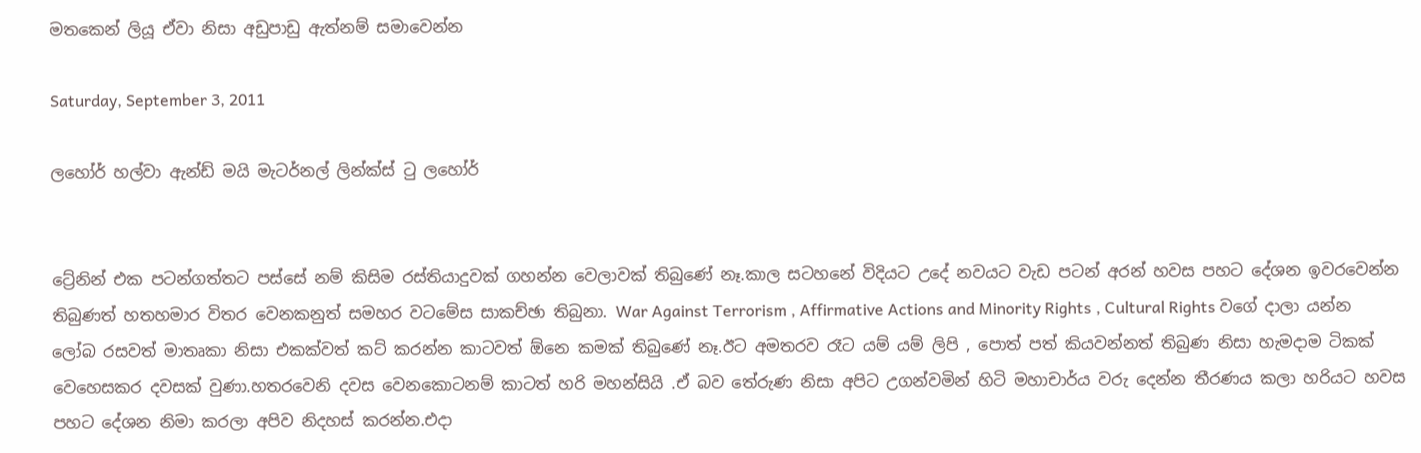මතකෙන් ලියූ ඒවා නිසා අඩුපාඩු ඇත්නම් සමාවෙන්න

Saturday, September 3, 2011

ලහෝර් හල්වා ඇන්ඩ් මයි මැටර්නල් ලින්ක්ස් ටු ලහෝර්


ට්‍රේනින් එක පටන්ගත්තට පස්සේ නම් කිසිම රස්තියාදුවක් ගහන්න වෙලාවක් තිබුණේ නෑ.කාල සටහනේ විදියට උදේ නවයට වැඩ පටන් අරන් හවස පහට දේශන ඉවරවෙන්න තිබුණත් හතහමාර විතර වෙනකනුත් සමහර වටමේස සාකච්ඡා තිබුනා. War Against Terrorism , Affirmative Actions and Minority Rights , Cultural Rights වගේ දාලා යන්න ලෝබ රසවත් මාතෘකා නිසා එකක්වත් කට් කරන්න කාටවත් ඕනෙ කමක් තිබුණේ නෑ.ඊට අමතරව රෑට යම් යම් ලිපි , පොත් පත් කියවන්නත් තිබුණ නිසා හැමදාම ටිකක් වෙහෙසකර දවසක් වුණා.හතරවෙනි දවස වෙනකොටනම් කාටත් හරි මහන්සියි .ඒ බව තේරුණ නිසා අපිට උගන්වමින් හිටි මහාචාර්ය වරු දෙන්න තීරණය කලා හරියට හවස පහට දේශන නිමා කරලා අපිව නිදහස් කරන්න.එදා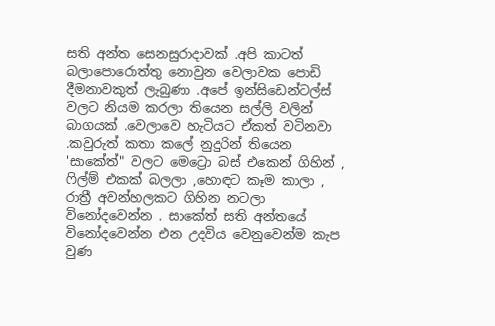සති අන්ත සෙනසුරාදාවක් .අපි කාටත් බලාපොරොත්තු නොවුන වෙලාවක පොඩි දීමනාවකුත් ලැබුණා .අපේ ඉන්සිඩෙන්ටල්ස් වලට නියම කරලා තියෙන සල්ලි වලින් බාගයක් .වෙලාවෙ හැටියට ඒකත් වටිනවා .කවුරුත් කතා කලේ නුදුරින් තියෙන 'සාකේත්" වලට මෙට්‍රො බස් එකෙන් ගිහින් , ෆිල්ම් එකක් බලලා ,හොඳට කෑම කාලා , රාත්‍රී අවන්හලකට ගිහින නටලා විනෝදවෙන්න . සාකේත් සති අන්තයේ විනෝදවෙන්න එන උදවිය වෙනුවෙන්ම කැප වුණ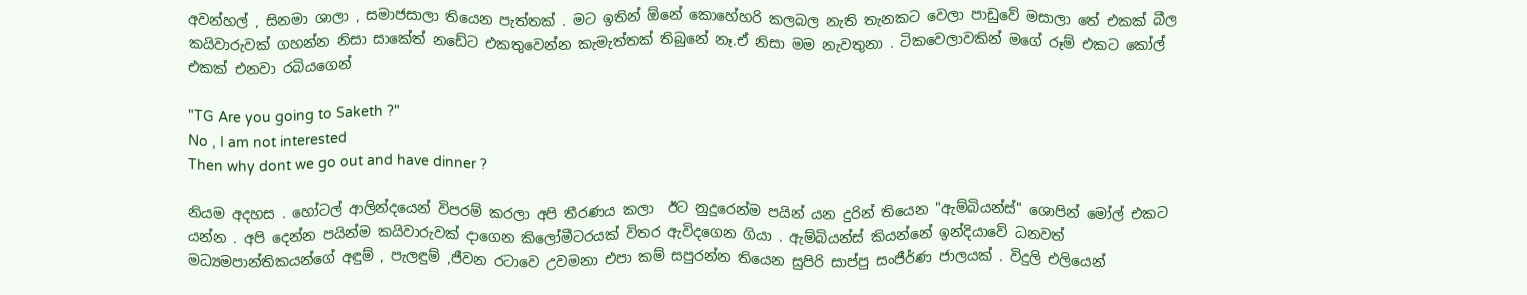අවන්හල් , සිනමා ශාලා , සමාජසාලා තියෙන පැත්තක් . මට ඉතින් ඕනේ කොහේහරි කලබල නැති තැනකට වෙලා පාඩුවේ මසාලා තේ එකක් බීල කයිවාරුවක් ගහන්න නිසා සාකේත් නඩේට එකතුවෙන්න කැමැත්තක් තිබුනේ නෑ.ඒ නිසා මම නැවතුනා . ටිකවෙලාවකින් මගේ රූම් එකට කෝල් එකක් එනවා රබියගෙන්

"TG Are you going to Saketh ?"
No , I am not interested
Then why dont we go out and have dinner ?

නියම අදහස . හෝටල් ආලින්දයෙන් විපරම් කරලා අපි තීරණය කලා  ඊට නුදුරෙන්ම පයින් යන දුරින් තියෙන "ඇම්බියන්ස්" ශොපින් මෝල් එකට යන්න . අපි දෙන්න පයින්ම කයිවාරුවක් දාගෙන කිලෝමීටරයක් විතර ඇවිදගෙන ගියා . ඇම්බියන්ස් කියන්නේ ඉන්දියාවේ ධනවත් මධ්‍යමපාන්තිකයන්ගේ අඳුම් , පැලඳුම් ,ජීවන රටාවෙ උවමනා එපා කම් සපුරන්න තියෙන සුපිරි සාප්පු සංජීර්ණ ජාලයක් . විදුලි එලියෙන්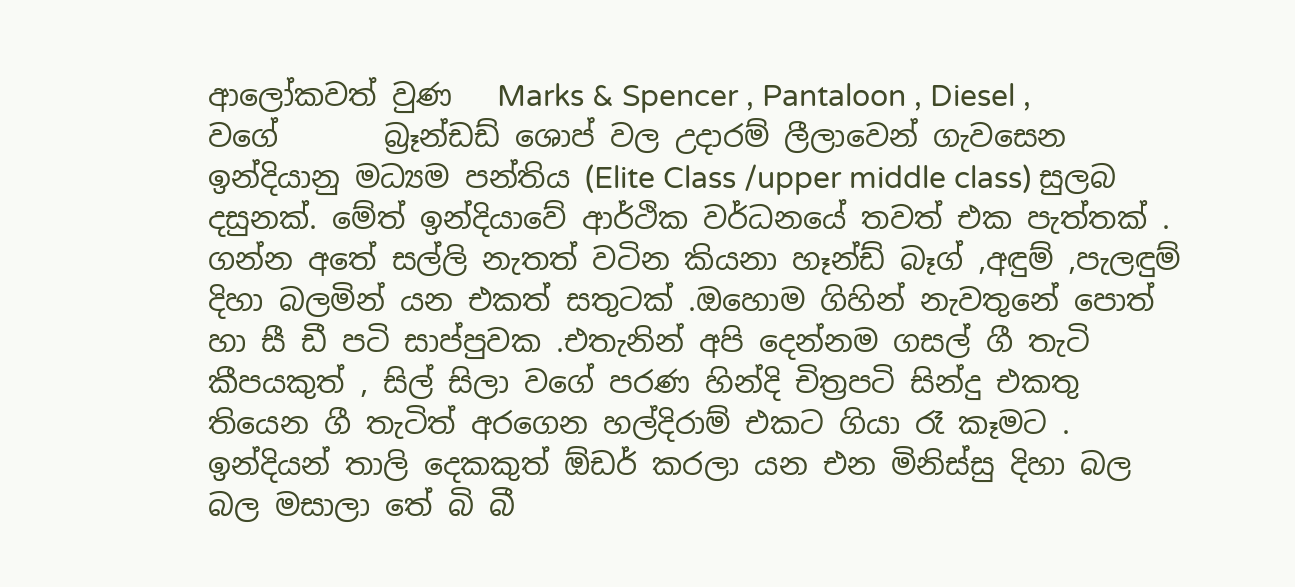ආලෝකවත් වුණ   Marks & Spencer , Pantaloon , Diesel ,     වගේ       බ්‍රෑන්ඩඩ් ශොප් වල උදාරම් ලීලාවෙන් ගැවසෙන ඉන්දියානු මධ්‍යම පන්තිය (Elite Class /upper middle class) සුලබ දසුනක්. මේත් ඉන්දියාවේ ආර්ථික වර්ධනයේ තවත් එක පැත්තක් . ගන්න අතේ සල්ලි නැතත් වටින කියනා හෑන්ඩ් බෑග් ,අඳුම් ,පැලඳුම් දිහා බලමින් යන එකත් සතුටක් .ඔහොම ගිහින් නැවතුනේ පොත් හා සී ඩී පටි සාප්පුවක .එතැනින් අපි දෙන්නම ගසල් ගී තැටි කීපයකුත් , සිල් සිලා වගේ පරණ හින්දි චිත්‍රපටි සින්දු එකතු තියෙන ගී තැටිත් අරගෙන හල්දිරාම් එකට ගියා රෑ කෑමට . ඉන්දියන් තාලි දෙකකුත් ඕඩර් කරලා යන එන මිනිස්සු දිහා බල බල මසාලා තේ බි බී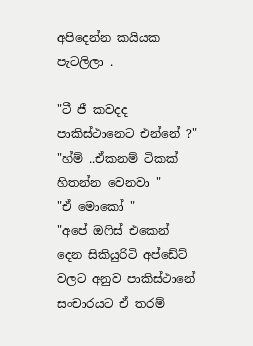අපිදෙන්න කයියක පැටලිලා .

"ටී ජී කවදද පාකිස්ථානෙට එන්නේ ?"
"හ්ම් ..ඒකනම් ටිකක් හිතන්න වෙනවා "
"ඒ මොකෝ "
"අපේ ඔෆිස් එකෙන් දෙන සිකියුරිටි අප්ඩේට් වලට අනුව පාකිස්ථානේ සංචාරයට ඒ තරම්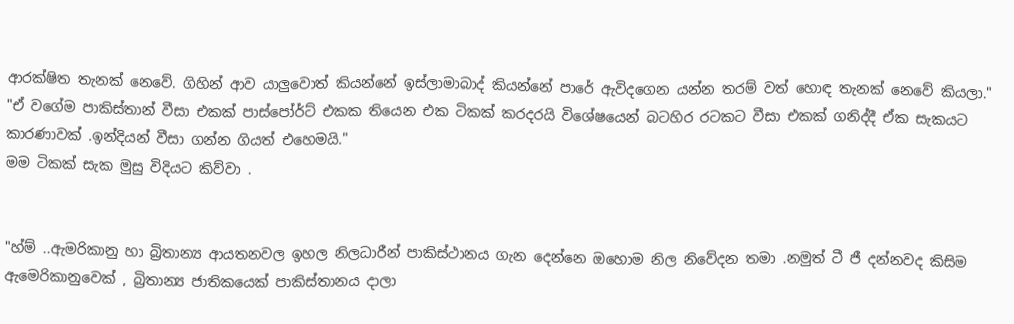ආරක්ෂිත තැනක් නෙවේ. ගිහින් ආව යාලුවොත් කියන්නේ ඉස්ලාමාබාද් කියන්නේ පාරේ ඇවිදගෙන යන්න තරම් වත් හොඳ තැනක් නෙවේ කියලා."
"ඒ වගේම පාකිස්තාන් වීසා එකක් පාස්පෝර්ට් එකක තියෙන එක ටිකක් කරදරයි විශේෂයෙන් බටහිර රටකට වීසා එකක් ගනිද්දී ඒක සැකයට කාරණාවක් .ඉන්දියන් වීසා ගන්න ගියත් එහෙමයි."
මම ටිකක් සැක මුසු විදියට කිව්වා .


"හ්ම් ..ඇමරිකානු හා බ්‍රිතාන්‍ය ආයතනවල ඉහල නිලධාරීන් පාකිස්ථානය ගැන දෙන්නෙ ඔහොම නිල නිවේදන තමා .නමුත් ටී ජී දන්නවද කිසිම ඇමෙරිකානුවෙක් , බ්‍රිතාන්‍ය ජාතිකයෙක් පාකිස්තානය දාලා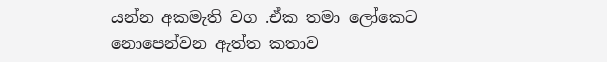යන්න අකමැති වග .ඒක තමා ලෝකෙට නොපෙන්වන ඇත්ත කතාව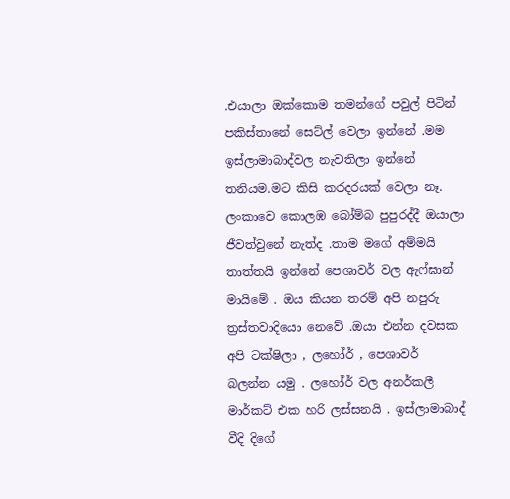.එයාලා ඔක්කොම තමන්ගේ පවුල් පිටින් පකිස්තානේ සෙට්ල් වෙලා ඉන්නේ .මම ඉස්ලාමාබාද්වල නැවතිලා ඉන්නේ තනියම.මට කිසි කරදරයක් වෙලා නෑ. ලංකාවෙ කොලඹ බෝම්බ පුපුරද්දී ඔයාලා ජීවත්වුනේ නැත්ද .තාම මගේ අම්මයි තාත්තයි ඉන්නේ පෙශාවර් වල ඇෆ්ඝාන් මායිමේ . ඔය කියන තරම් අපි නපුරු ත්‍රස්තවාදියො නෙවේ .ඔයා එන්න දවසක අපි ටක්ෂිලා , ලහෝර් , පෙශාවර් බලන්න යමු . ලහෝර් වල අනර්කලී මාර්කට් එක හරි ලස්සනයි . ඉස්ලාමාබාද් වීදි දිගේ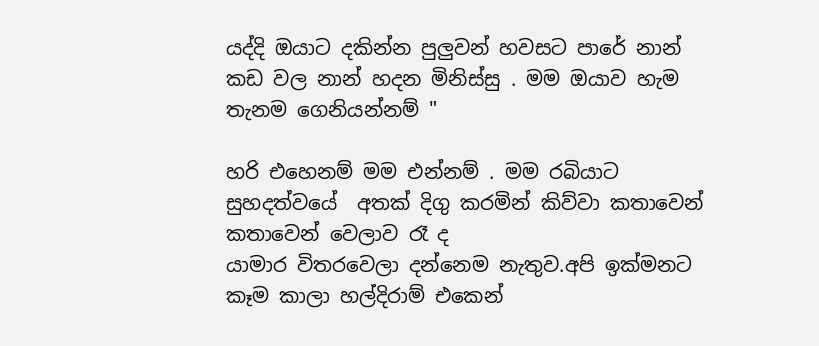යද්දි ඔයාට දකින්න පුලුවන් හවසට පාරේ නාන් කඩ වල නාන් හදන මිනිස්සු . මම ඔයාව හැම තැනම ගෙනියන්නම් "

හරි එහෙනම් මම එන්නම් . මම රබියාට සුහදත්වයේ  අතක් දිගු කරමින් කිව්වා කතාවෙන් කතාවෙන් වෙලාව රෑ ද
යාමාර විතරවෙලා දන්නෙම නැතුව.අපි ඉක්මනට කෑම කාලා හල්දිරාම් එකෙන්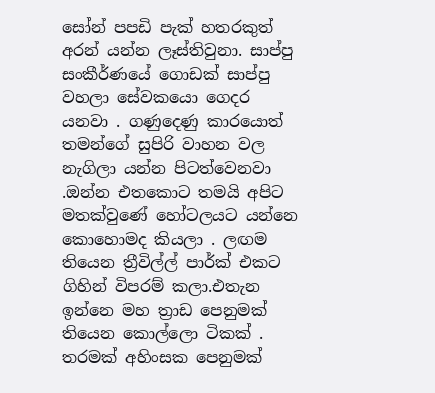සෝන් පපඩි පැක් හතරකුත් අරන් යන්න ලෑස්තිවුනා. සාප්පු සංකීර්ණයේ ගොඩක් සාප්පු වහලා සේවකයො ගෙදර යනවා . ගණුදෙණු කාරයොත් තමන්ගේ සුපිරි වාහන වල නැගිලා යන්න පිටත්වෙනවා .ඔන්න එතකොට තමයි අපිට මතක්වුණේ හෝටලයට යන්නෙ කොහොමද කියලා . ලඟම තියෙන ත්‍රීවිල්ල් පාර්ක් එකට ගිහින් විපරම් කලා.එතැන ඉන්නෙ මහ ත්‍රාඩ පෙනුමක් තියෙන කොල්ලො ටිකක් . තරමක් අහිංසක පෙනුමක්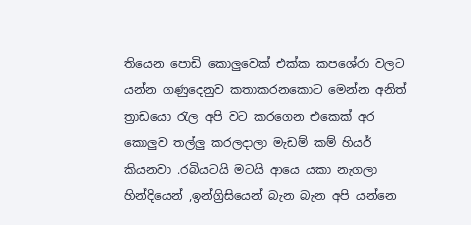තියෙන පොඩි කොලුවෙක් එක්ක කපශේරා වලට යන්න ගණුදෙනුව කතාකරනකොට මෙන්න අනිත් ත්‍රාඩයො රැල අපි වට කරගෙන එකෙක් අර කොලුව තල්ලු කරලදාලා මැඩම් කම් හියර් කියනවා .රබියටයි මටයි ආයෙ යකා නැගලා හින්දියෙන් ,ඉන්ග්‍රිසියෙන් බැන බැන අපි යන්නෙ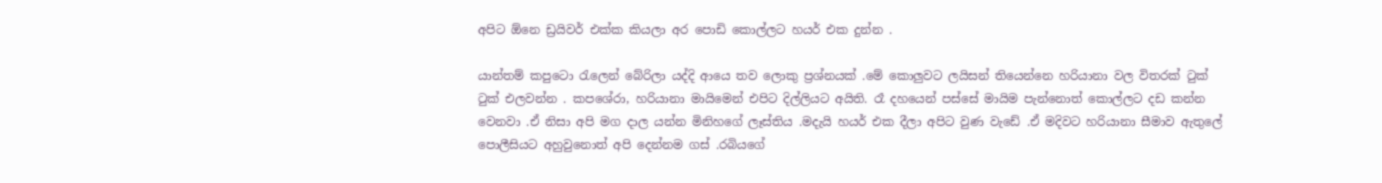අපිට ඕනෙ ඩ්‍රයිවර් එක්ක කියලා අර පොඩි කොල්ලට හයර් එක දුන්න .

යාන්තම් කපුටො රැලෙන් බේරිලා යද්දි ආයෙ තව ලොකු ප්‍රශ්නයක් .මේ කොලුවට ලයිසන් තියෙන්නෙ හරියානා වල විතරක් ටුක් ටුක් එලවන්න . කපශේරා, හරියානා මායිමෙන් එපිට දිල්ලියට අයිති. රෑ දහයෙන් පස්සේ මායිම පැන්නොත් කොල්ලට දඩ කන්න වෙනවා .ඒ නිසා අපි මග දාල යන්න මිනිහගේ ලෑස්තිය .මදැයි හයර් එක දීලා අපිට වුණ වැඩේ .ඒ මදිවට හරියානා සීමාව ඇතුලේ  පොලීසියට අහුවුනොත් අපි දෙන්නම ගස් .රබියගේ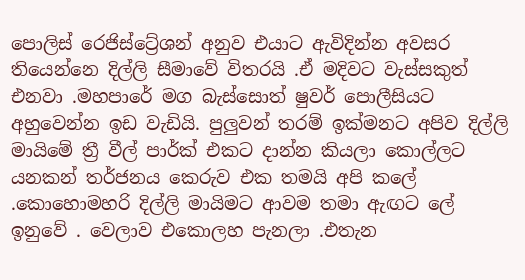පොලිස් රෙජිස්ට්‍රේශන් අනුව එයාට ඇවිදින්න අවසර තියෙන්නෙ දිල්ලි සීමාවේ විතරයි .ඒ මදිවට වැස්සකුත් එනවා .මහපාරේ මග බැස්සොත් ෂුවර් පොලීසියට අහුවෙන්න ඉඩ වැඩියි. පුලුවන් තරම් ඉක්මනට අපිව දිල්ලි මායිමේ ත්‍රී වීල් පාර්ක් එකට දාන්න කියලා කොල්ලට  යනකන් තර්ජනය කෙරුව එක තමයි අපි කලේ .කොහොමහරි දිල්ලි මායිමට ආවම තමා ඇඟට ලේ ඉනුවේ . වෙලාව එකොලහ පැනලා .එතැන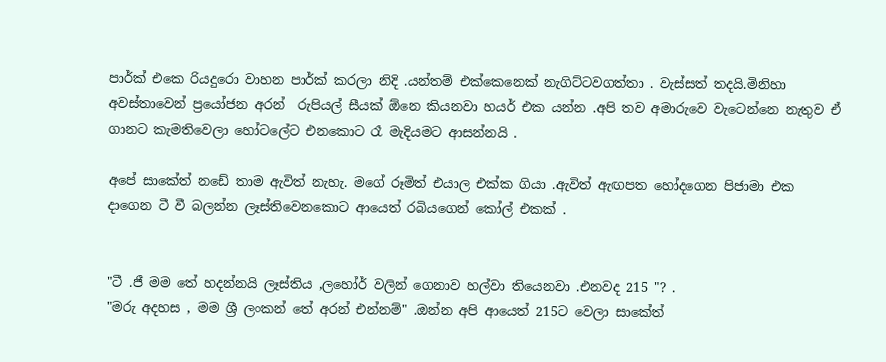පාර්ක් එකෙ රියදුරො වාහන පාර්ක් කරලා නිදි .යන්තම් එක්කෙනෙක් නැගිට්ටවගත්තා . වැස්සත් තදයි.මිනිහා අවස්තාවෙන් ප්‍රයෝජන අරන්  රුපියල් සීයක් ඕනෙ කියනවා හයර් එක යන්න .අපි තව අමාරුවෙ වැටෙන්නෙ නැතුව ඒ ගානට කැමතිවෙලා හෝටලේට එනකොට රෑ මැදියමට ආසන්නයි .

අපේ සාකේත් නඩේ තාම ඇවිත් නැහැ. මගේ රූමිත් එයාල එක්ක ගියා .ඇවිත් ඇඟපත හෝදගෙන පිජාමා එක දාගෙන ටී වී බලන්න ලෑස්තිවෙනකොට ආයෙත් රබියගෙන් කෝල් එකක් .


"ටී .ජී මම තේ හදන්නයි ලෑස්තිය ,ලහෝර් වලින් ගෙනාව හල්වා තියෙනවා .එනවද 215 "? .
"මරු අදහස , මම ශ්‍රී ලංකන් තේ අරන් එන්නම්" .ඔන්න අපි ආයෙත් 215ට වෙලා සාකේත්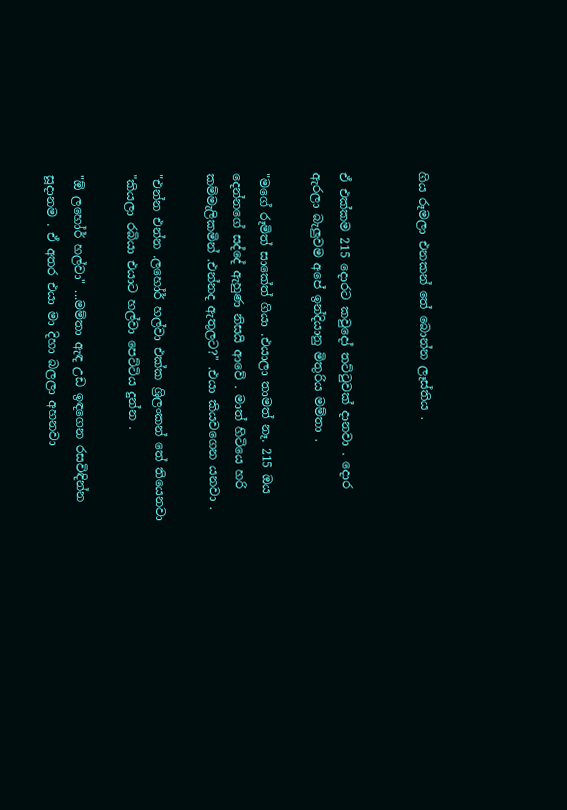ගිය රූමලා එනකන් තේ බොන්න ලෑස්තිය .


ඒ එක්කම 215 දොරට කවුදෝ තට්ටුවක් දානවා . දොර ඇරලා බැලුවම අපේ ඉන්දියානු මිතුරිය මම්තා .

"මගේ රූමිත් සාකේත් ගියා .එයාලා තාමත් නෑ. 215 ඔය දෙන්නගේ සද්දේ ඇහුණ නිසයි ආවේ . මාත් හිටියෙ හරි කම්මැලිකමින් .එන්නද ඇතුලට?" .එයා කියවගෙන යනවා .

"එන්න එන්න .ලහෝර් හල්වා එක්ක ශ්‍රිලංකන් තේ තියෙනවා "කියලා රබියා එයාට හල්වා පෙට්ටිය දුන්න .

"ඕ ලහෝර් හල්වා" ...මම්තා ඇඳ උඩ ඉඳගෙන රසවිඳින්න සූදානම . ඒ අතර එයා මා දිහා බලලා අහනවා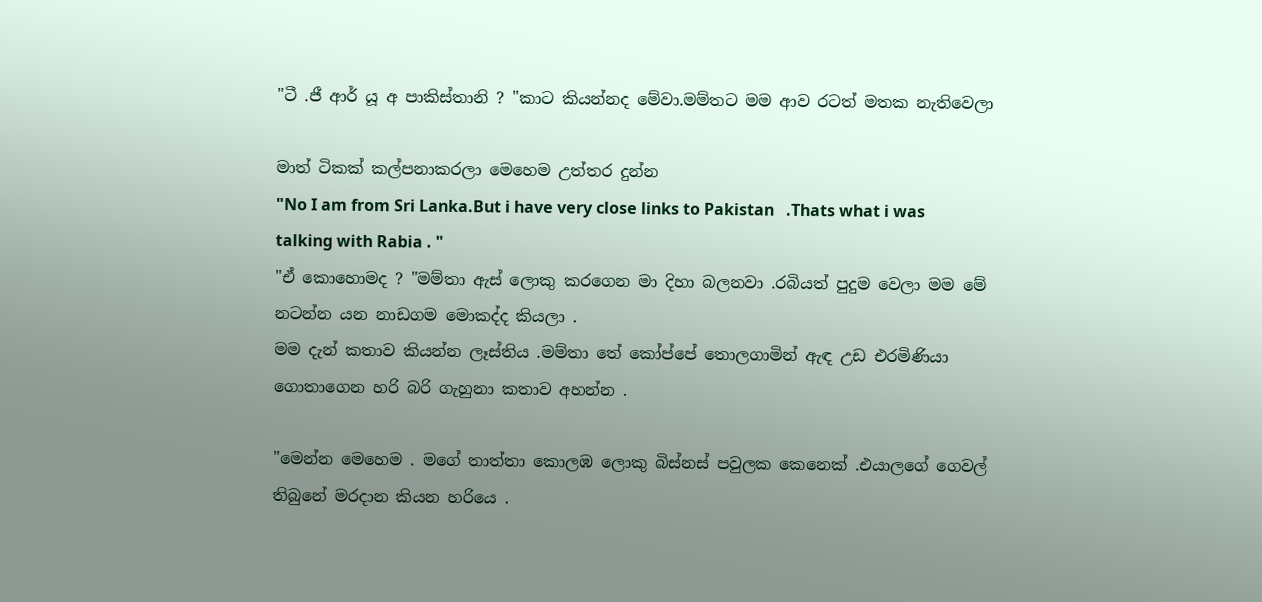"ටී .ජී ආර් යූ අ පාකිස්තානි ? "කාට කියන්නද මේවා.මම්තට මම ආව රටත් මතක නැතිවෙලා

මාත් ටිකක් කල්පනාකරලා මෙහෙම උත්තර දුන්න
"No I am from Sri Lanka.But i have very close links to Pakistan   .Thats what i was talking with Rabia . "
"ඒ කොහොමද ? "මම්තා ඇස් ලොකු කරගෙන මා දිහා බලනවා .රබියත් පුදුම වෙලා මම මේ නටන්න යන නාඩගම මොකද්ද කියලා .
මම දැන් කතාව කියන්න ලෑස්තිය .මම්තා තේ කෝප්පේ තොලගාමින් ඇඳ උඩ එරමිණියා ගොතාගෙන හරි බරි ගැහුනා කතාව අහන්න .

"මෙන්න මෙහෙම . මගේ තාත්තා කොලඹ ලොකු බිස්නස් පවුලක කෙනෙක් .එයාලගේ ගෙවල් තිබුනේ මරදාන කියන හරියෙ .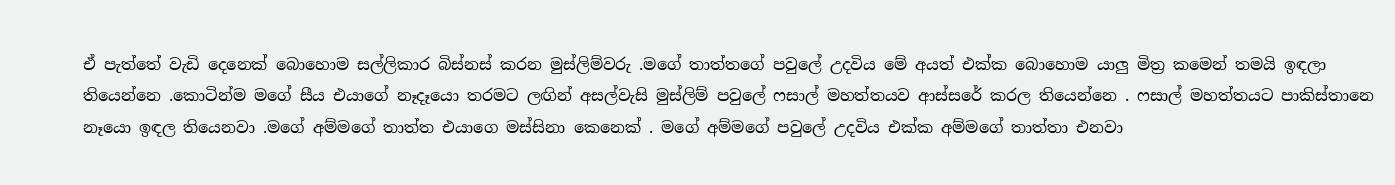ඒ පැත්තේ වැඩි දෙනෙක් බොහොම සල්ලිකාර බිස්නස් කරන මුස්ලිම්වරු .මගේ තාත්තගේ පවුලේ උදවිය මේ අයත් එක්ක බොහොම යාලු මිත්‍ර කමෙන් තමයි ඉඳලා තියෙන්නෙ .කොටින්ම මගේ සීය එයාගේ නෑදෑයො තරමට ලඟින් අසල්වැසි මුස්ලිම් පවුලේ ෆසාල් මහත්තයව ආස්සරේ කරල තියෙන්නෙ . ෆසාල් මහත්තයට පාකිස්තානෙ නෑයො ඉඳල තියෙනවා .මගේ අම්මගේ තාත්ත එයාගෙ මස්සිනා කෙනෙක් . මගේ අම්මගේ පවුලේ උදවිය එක්ක අම්මගේ තාත්තා එනවා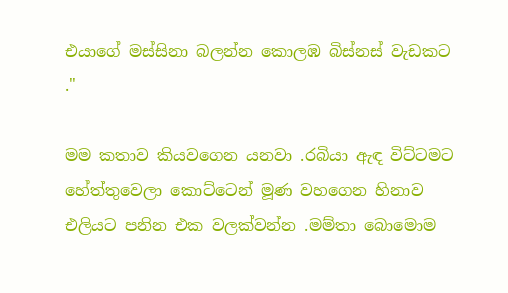එයාගේ මස්සිනා බලන්න කොලඹ බිස්නස් වැඩකට ."

මම කතාව කියවගෙන යනවා .රබියා ඇඳ විට්ටමට හේත්තුවෙලා කොට්ටෙන් මූණ වහගෙන හිනාව එලියට පනින එක වලක්වන්න .මම්තා බොමොම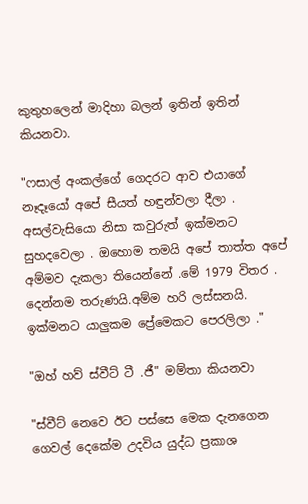කුතුහලෙන් මාදිහා බලන් ඉතින් ඉතින් කියනවා.

"ෆසාල් අංකල්ගේ ගෙදරට ආව එයාගේ නෑදෑයෝ අපේ සීයත් හඳුන්වලා දීලා . අසල්වැසියො නිසා කවුරුත් ඉක්මනට සුහදවෙලා . ඔහොම තමයි අපේ තාත්ත අපේ අම්මව දැකලා තියෙන්නේ .මේ 1979 විතර . දෙන්නම තරුණයි.අම්ම හරි ලස්සනයි. ඉක්මනට යාලුකම ප්‍රේමෙකට පෙරලිලා ."

"ඔහ් හව් ස්වීට් ටී .ජී" මම්තා කියනවා

"ස්වීට් නෙවෙ ඊට පස්සෙ මෙක දැනගෙන ගෙවල් දෙකේම උදවිය යුද්ධ ප්‍රකාශ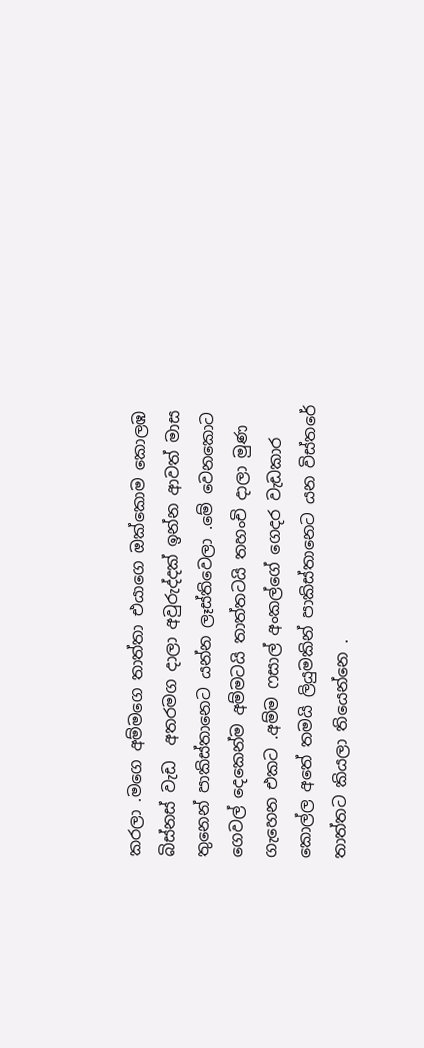කරලා .මගෙ අම්මගෙ තාත්තා එයාගෙ ඔක්කොම කොලඹ බිස්නස් වැඩ  අතරමග දාලා අවුරුද්දක් ඉන්න ආවත් මාස තුනෙන් පාකිස්තානෙට යන්න ලෑස්තිවෙලා .මේ වෙනකොට ගෙවල් දෙකෙන්ම අම්මටයි තාත්තටයි තහංචි දාලා මුණ ගැහෙන එකට .අම්ම ෆසාල් අංකල්ගේ ගෙදර වැඩකාර කොල්ල අතේ තමයි ලියුමකින් පාකිස්තානෙට යන විස්තරේ තාත්තට කියලා තියෙන්නෙ .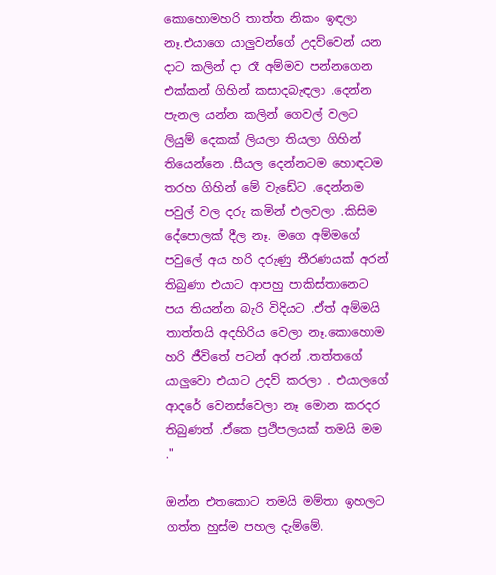කොහොමහරි තාත්ත නිකං ඉඳලා නෑ.එයාගෙ යාලුවන්ගේ උදව්වෙන් යන දාට කලින් දා රෑ අම්මව පන්නගෙන එක්කන් ගිහින් කසාදබැඳලා .දෙන්න පැනල යන්න කලින් ගෙවල් වලට ලියුම් දෙකක් ලියලා තියලා ගිහින් තියෙන්නෙ .සීයල දෙන්නටම හොඳටම තරහ ගිහින් මේ වැඩේට .දෙන්නම පවුල් වල දරු කමින් එලවලා .කිසිම දේපොලක් දීල නෑ. මගෙ අම්මගේ පවුලේ අය හරි දරුණු තීරණයක් අරන් තිබුණා එයාට ආපහු පාකිස්තානෙට පය තියන්න බැරි විදියට .ඒත් අම්මයි තාත්තයි අදහිරිය වෙලා නෑ.කොහොම හරි ජීවිතේ පටන් අරන් .තත්තගේ යාලුවො එයාට උදව් කරලා . එයාලගේ ආදරේ වෙනස්වෙලා නෑ මොන කරදර තිබුණත් .ඒකෙ ප්‍රථිපලයක් තමයි මම ."

ඔන්න එතකොට තමයි මම්තා ඉහලට ගත්ත හුස්ම පහල දැම්මේ.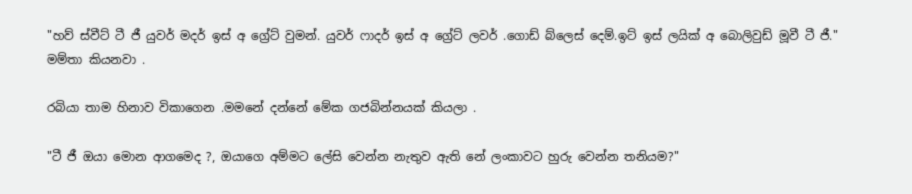"හව් ස්වීට් ටී ජී යුවර් මදර් ඉස් අ ග්‍රේට් වුමන්. යුවර් ෆාදර් ඉස් අ ග්‍රේට් ලවර් .ගොඩ් බ්ලෙස් දෙම්.ඉට් ඉස් ලයික් අ බොලිවුඩ් මූවී ටී ජී." මම්තා කියනවා .

රබියා තාම හිනාව විකාගෙන .මමනේ දන්නේ මේක ගජබින්නයක් කියලා .

"ටී ජී ඔයා මොන ආගමෙද ?, ඔයාගෙ අම්මට ලේසි වෙන්න නැතුව ඇති නේ ලංකාවට හුරු වෙන්න තනියම?"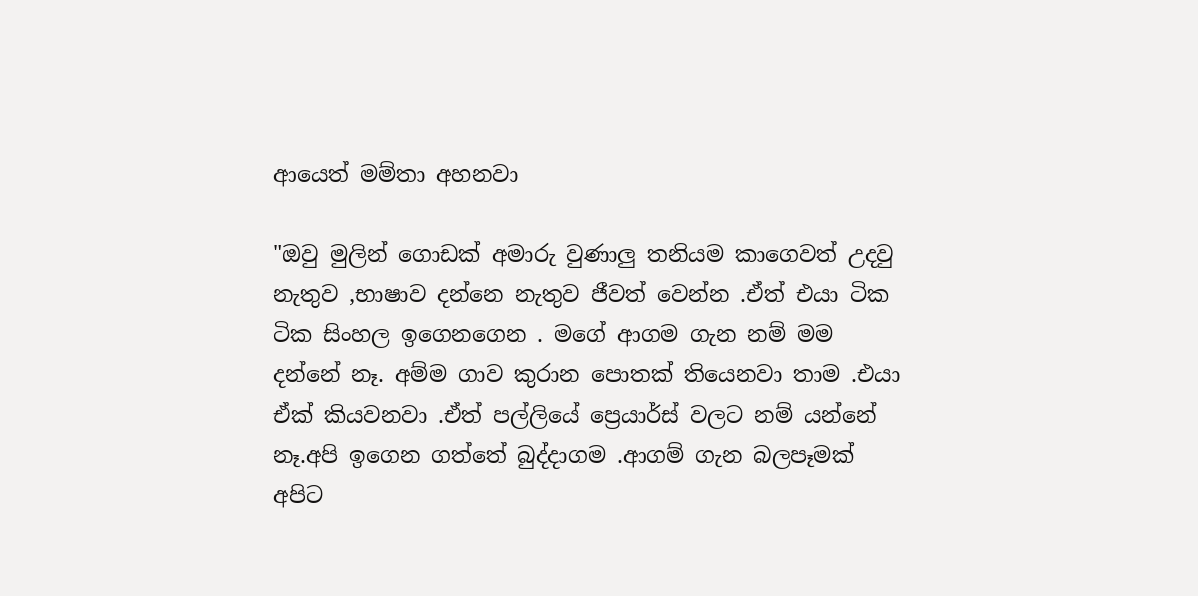ආයෙත් මම්තා අහනවා

"ඔවු මුලින් ගොඩක් අමාරු වුණාලු තනියම කාගෙවත් උදවු නැතුව ,භාෂාව දන්නෙ නැතුව ජීවත් වෙන්න .ඒත් එයා ටික ටික සිංහල ඉගෙනගෙන . මගේ ආගම ගැන නම් මම දන්නේ නෑ. අම්ම ගාව කුරාන පොතක් තියෙනවා තාම .එයා ඒක් කියවනවා .ඒත් පල්ලියේ ප්‍රෙයාර්ස් වලට නම් යන්නේ නෑ.අපි ඉගෙන ගත්තේ බුද්දාගම .ආගම් ගැන බලපෑමක් අපිට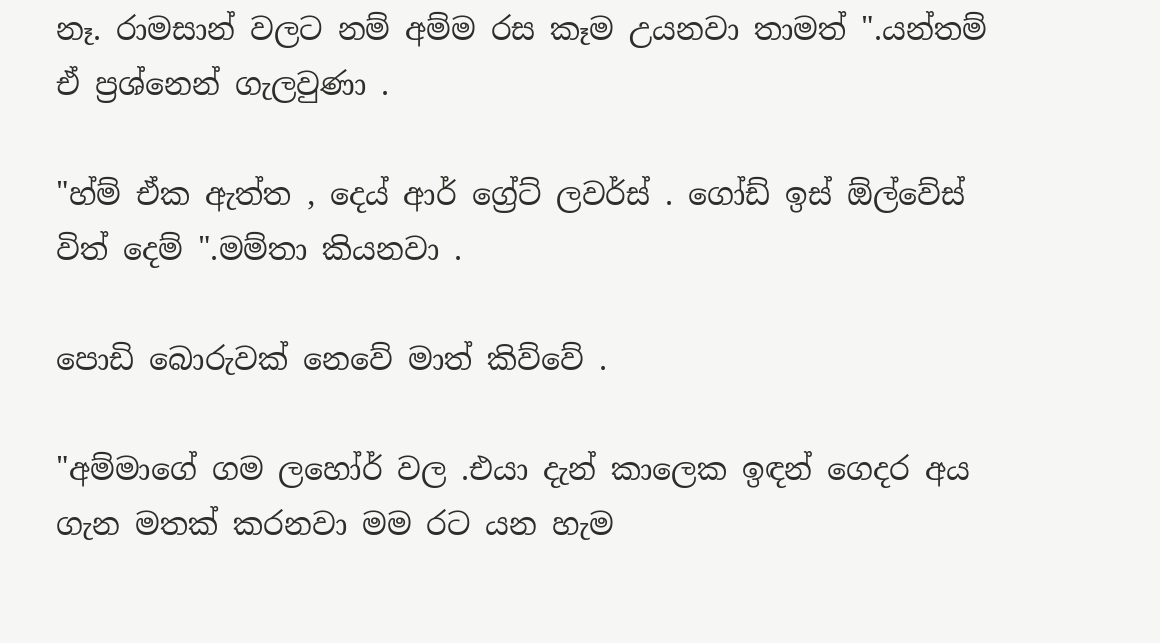නෑ. රාමසාන් වලට නම් අම්ම රස කෑම උයනවා තාමත් ".යන්තම් ඒ ප්‍රශ්නෙන් ගැලවුණා .

"හ්ම් ඒක ඇත්ත , දෙය් ආර් ග්‍රේට් ලවර්ස් . ගෝඩ් ඉස් ඕල්වේස් විත් දෙම් ".මම්තා කියනවා .

පොඩි බොරුවක් නෙවේ මාත් කිව්වේ .

"අම්මාගේ ගම ලහෝර් වල .එයා දැන් කාලෙක ඉඳන් ගෙදර අය ගැන මතක් කරනවා මම රට යන හැම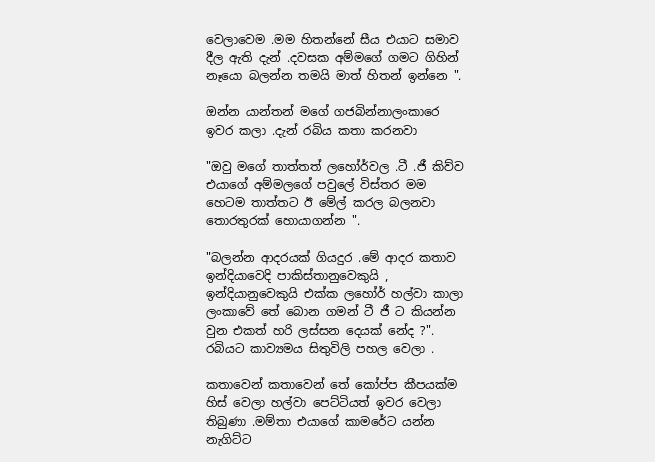වෙලාවෙම .මම හිතන්නේ සීය එයාට සමාව දීල ඇති දැන් .දවසක අම්මගේ ගමට ගිහින් නෑයො බලන්න තමයි මාත් හිතන් ඉන්නෙ ".

ඔන්න යාන්තන් මගේ ගජබින්නාලංකාරෙ ඉවර කලා .දැන් රබිය කතා කරනවා

"ඔවු මගේ තාත්තත් ලහෝර්වල .ටී .ජී කිව්ව එයාගේ අම්මලගේ පවුලේ විස්තර මම හෙටම තාත්තට ඊ මේල් කරල බලනවා තොරතුරක් හොයාගන්න ".

"බලන්න ආදරයක් ගියදුර .මේ ආදර කතාව ඉන්දියාවෙදි පාකිස්තානුවෙකුයි , ඉන්දියානුවෙකුයි එක්ක ලහෝර් හල්වා කාලා ලංකාවේ තේ බොන ගමන් ටී ජී ට කියන්න වුන එකත් හරි ලස්සන දෙයක් නේද ?". රබියට කාව්‍යමය සිතුවිලි පහල වෙලා .

කතාවෙන් කතාවෙන් තේ කෝප්ප කීපයක්ම හිස් වෙලා හල්වා පෙට්ටියත් ඉවර වෙලා තිබුණා .මම්තා එයාගේ කාමරේට යන්න නැගිට්ට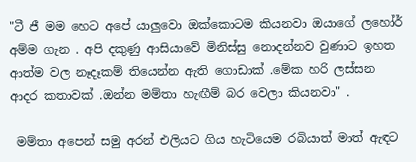"ටී ජී මම හෙට අපේ යාලුවො ඔක්කොටම කියනවා ඔයාගේ ලහෝර් අම්ම ගැන . අපි දකුණු ආසියාවේ මිනිස්සු නොදන්නව වුණාට ඉහත ආත්ම වල නෑදෑකම් තියෙන්න ඇති ගොඩාක් .මේක හරි ලස්සන ආදර කතාවක් .ඔන්න මම්තා හැඟීම් බර වෙලා කියනවා" .

 මම්තා අපෙන් සමු අරන් එලියට ගිය හැටියෙම රබියාත් මාත් ඇඳට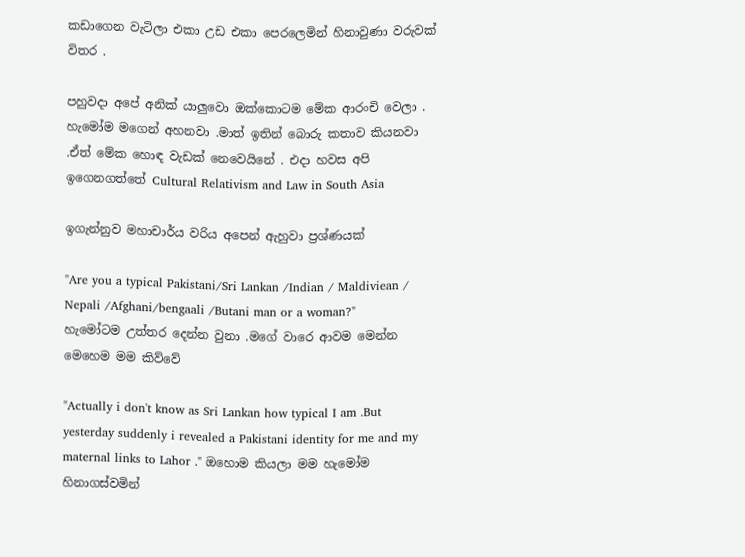කඩාගෙන වැටිලා එකා උඩ එකා පෙරලෙමින් හිනාවුණා වරුවක් විතර .

පහුවදා අපේ අනික් යාලුවො ඔක්කොටම මේක ආරංචි වෙලා . හැමෝම මගෙන් අහනවා .මාත් ඉතින් බොරු කතාව කියනවා .ඒත් මේක හොඳ වැඩක් නෙවෙයිනේ . එදා හවස අපි ඉගෙනගත්තේ Cultural Relativism and Law in South Asia

ඉගැන්නුව මහාචාර්ය වරිය අපෙන් ඇහුවා ප්‍රශ්ණයක්

"Are you a typical Pakistani/Sri Lankan /Indian / Maldiviean / Nepali /Afghani/bengaali /Butani man or a woman?"
හැමෝටම උත්තර දෙන්න වුනා .මගේ වාරෙ ආවම මෙන්න මෙහෙම මම කිව්වේ

"Actually i don't know as Sri Lankan how typical I am .But yesterday suddenly i revealed a Pakistani identity for me and my maternal links to Lahor ." ඔහොම කියලා මම හැමෝම හිනාගස්වමින්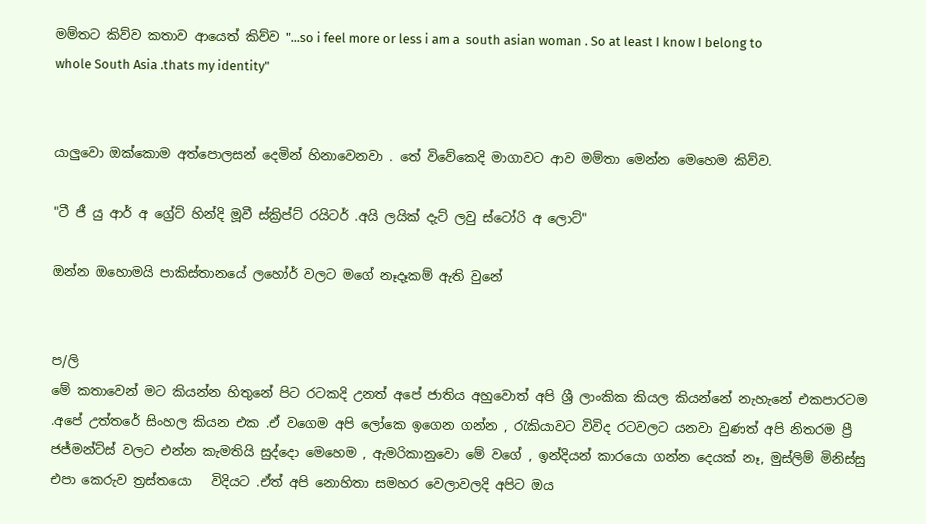මම්තට කිව්ව කතාව ආයෙත් කිව්ව "...so i feel more or less i am a  south asian woman . So at least I know I belong to whole South Asia .thats my identity"


යාලුවො ඔක්කොම අත්පොලසන් දෙමින් හිනාවෙනවා . තේ විවේකෙදි මාගාවට ආව මම්තා මෙන්න මෙහෙම කිව්ව.

"ටී ජී යු ආර් අ ග්‍රේට් හින්දි මූවී ස්ක්‍රිප්ට් රයිටර් .අයි ලයික් දැට් ලවු ස්ටෝරි අ ලොට්"

ඔන්න ඔහොමයි පාකිස්තානයේ ලහෝර් වලට මගේ නෑදෑකම් ඇති වුනේ


ප/ලි
මේ කතාවෙන් මට කියන්න හිතුනේ පිට රටකදි උනත් අපේ ජාතිය අහුවොත් අපි ශ්‍රී ලාංකික කියල කියන්නේ නැහැනේ එකපාරටම .අපේ උත්තරේ සිංහල කියන එක .ඒ වගෙම අපි ලෝකෙ ඉගෙන ගන්න , රැකියාවට විවිද රටවලට යනවා වුණත් අපි නිතරම ප්‍රී ජජ්මන්ට්ස් වලට එන්න කැමතියි සුද්දො මෙහෙම , ඇමරිකානුවො මේ වගේ , ඉන්දියන් කාරයො ගන්න දෙයක් නෑ, මුස්ලිම් මිනිස්සු එපා කෙරුව ත්‍රස්තයො   විදියට .ඒත් අපි නොහිතා සමහර වෙලාවලදි අපිට ඔය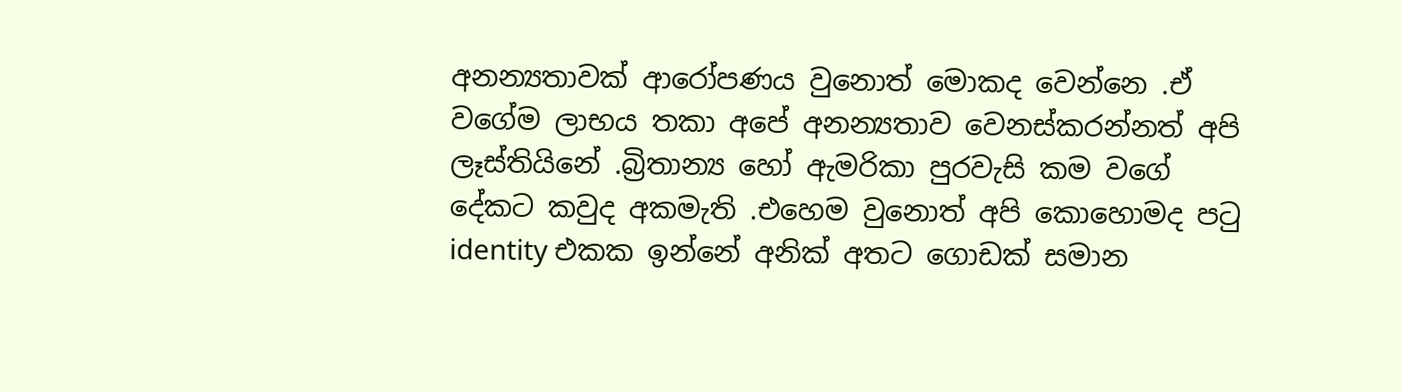අනන්‍යතාවක් ආරෝපණය වුනොත් මොකද වෙන්නෙ .ඒ වගේම ලාභය තකා අපේ අනන්‍යතාව වෙනස්කරන්නත් අපි ලෑස්තියිනේ .බ්‍රිතාන්‍ය හෝ ඇමරිකා පුරවැසි කම වගේ දේකට කවුද අකමැති .එහෙම වුනොත් අපි කොහොමද පටු identity එකක ඉන්නේ අනික් අතට ගොඩක් සමාන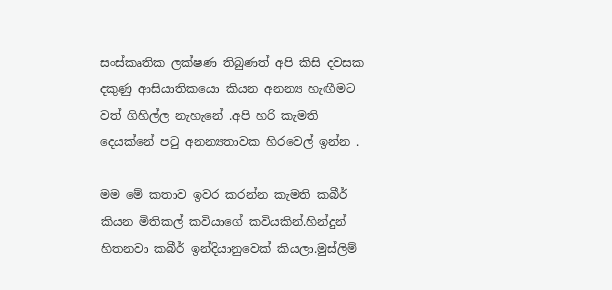සංස්කෘතික ලක්ෂණ තිබුණත් අපි කිසි දවසක දකුණු ආසියාතිකයො කියන අනන්‍ය හැඟීමට වත් ගිහිල්ල නැහැනේ .අපි හරි කැමති දෙයක්නේ පටු අනන්‍යතාවක හිරවෙල් ඉන්න .

මම මේ කතාව ඉවර කරන්න කැමති කබීර් කියන මිතිකල් කවියාගේ කවියකින්.හින්දුන් හිතනවා කබීර් ඉන්දියානුවෙක් කියලා.මුස්ලිම්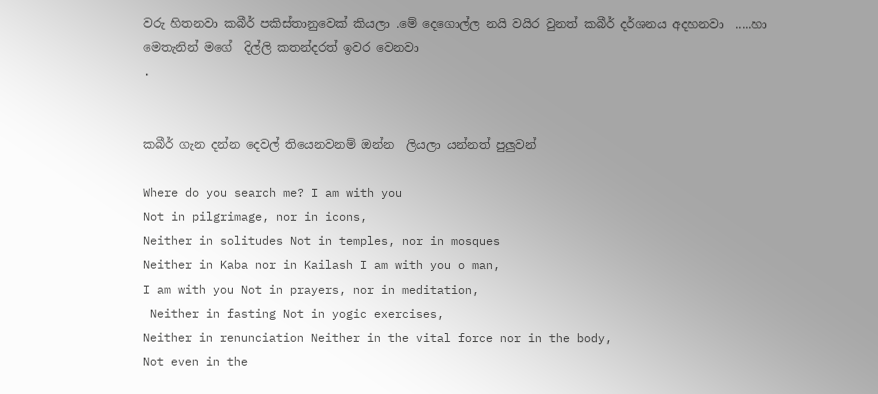වරු හිතනවා කබීර් පකිස්තානුවෙක් කියලා .මේ දෙගොල්ල නයි වයිර වුනත් කබීර් දර්ශනය අදහනවා  .....හා මෙතැනින් මගේ  දිල්ලි කතන්දරත් ඉවර වෙනවා
.


කබීර් ගැන දන්න දෙවල් තියෙනවනම් ඔන්න  ලියලා යන්නත් පුලුවන්

Where do you search me? I am with you
Not in pilgrimage, nor in icons,
Neither in solitudes Not in temples, nor in mosques
Neither in Kaba nor in Kailash I am with you o man,
I am with you Not in prayers, nor in meditation,
 Neither in fasting Not in yogic exercises,
Neither in renunciation Neither in the vital force nor in the body,
Not even in the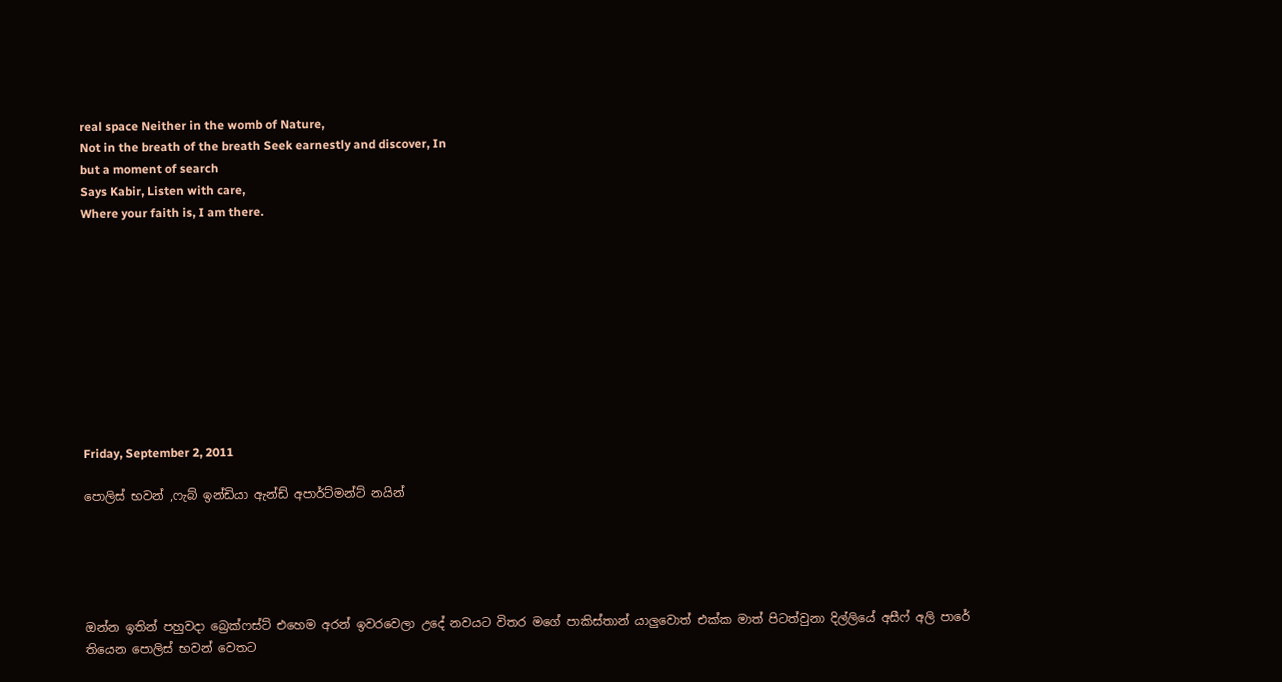real space Neither in the womb of Nature,
Not in the breath of the breath Seek earnestly and discover, In
but a moment of search
Says Kabir, Listen with care,
Where your faith is, I am there.










Friday, September 2, 2011

පොලිස් භවන් ,ෆැබ් ඉන්ඩියා ඇන්ඩ් අපාර්ට්මන්ට් නයින්





ඔන්න ඉතින් පහුවදා බ්‍රෙක්ෆස්ට් එහෙම අරන් ඉවරවෙලා උදේ නවයට විතර මගේ පාකිස්තාන් යාලුවොත් එක්ක මාත් පිටත්වුනා දිල්ලියේ අසීෆ් අලි පාරේ තියෙන පොලිස් භවන් වෙතට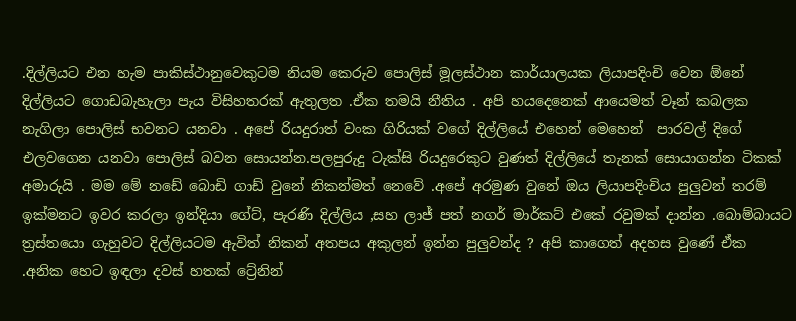.දිල්ලියට එන හැම පාකිස්ථානුවෙකුටම නියම කෙරුව පොලිස් මූලස්ථාන කාර්යාලයක ලියාපදිංචි වෙන ඕනේ දිල්ලියට ගොඩබැහැලා පැය විසිහතරක් ඇතුලත .ඒක තමයි නීතිය . අපි හයදෙනෙක් ආයෙමත් වෑන් කබලක නැගිලා පොලිස් භවනට යනවා . අපේ රියදුරාත් වංක ගිරියක් වගේ දිල්ලියේ එහෙන් මෙහෙන්  පාරවල් දිගේ  එලවගෙන යනවා පොලිස් බවන සොයන්න.පලපුරුදු ටැක්සි රියදුරෙකුට වුණත් දිල්ලියේ තැනක් සොයාගන්න ටිකක් අමාරුයි . මම මේ නඩේ බොඩි ගාඩ් වුනේ නිකන්මත් නෙවේ .අපේ අරමුණ වුනේ ඔය ලියාපදිංචිය පුලුවන් තරම් ඉක්මනට ඉවර කරලා ඉන්දියා ගේට්, පැරණි දිල්ලිය ,සහ ලාජ් පත් නගර් මාර්කට් එකේ රවුමක් දාන්න .බොම්බායට ත්‍රස්තයො ගැහුවට දිල්ලියටම ඇවිත් නිකන් අතපය අකුලන් ඉන්න පුලුවන්ද ? අපි කාගෙත් අදහස වුණේ ඒක .අනික හෙට ඉඳලා දවස් හතක් ට්‍රේනින්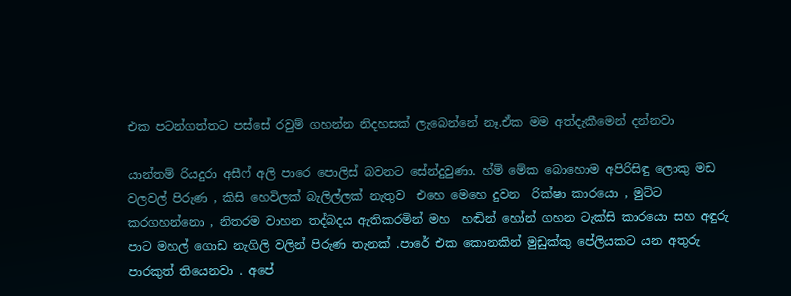එක පටන්ගත්තට පස්සේ රවුම් ගහන්න නිදහසක් ලැබෙන්නේ නෑ.ඒක මම අත්දැකීමෙන් දන්නවා

යාන්තම් රියදුරා අසීෆ් අලි පාරෙ පොලිස් බවනට සේන්දුවුණා. හ්ම් මේක බොහොම අපිරිසිඳු ලොකු මඩ වලවල් පිරුණ , කිසි හෙවිලක් බැලිල්ලක් නැතුව  එහෙ මෙහෙ දුවන  රික්ෂා කාරයො , මුට්ට කරගහන්නො , නිතරම වාහන තද්බදය ඇතිකරමින් මහ  හඬින් හෝන් ගහන ටැක්සි කාරයො සහ අඳුරු පාට මහල් ගොඩ නැගිලි වලින් පිරුණ තැනක් .පාරේ එක කොනකින් මුඩුක්කු පේලියකට යන අතුරු පාරකුත් තියෙනවා . අපේ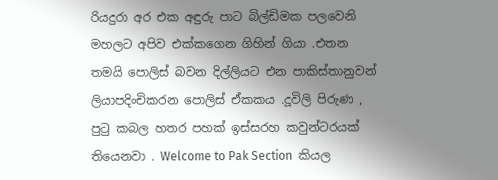රියදුරා අර එක අඳුරු පාට බිල්ඩිමක පලවෙනි මහලට අපිව එක්කගෙන ගිහින් ගියා .එතන තමයි පොලිස් බවන දිල්ලියට එන පාකිස්තානුවන්  ලියාපදිංචිකරන පොලිස් ඒකකය .දූවිලි පිරුණ , පුටු කබල හතර පහක් ඉස්සරහ කවුන්ටරයක් තියෙනවා . Welcome to Pak Section  කියල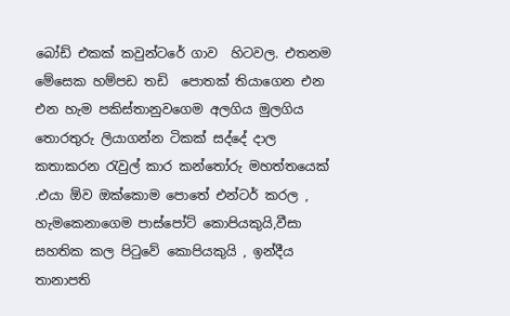බෝඩ් එකක් කවුන්ටරේ ගාව  හිටවල. එතනම මේසෙක හම්පඩ තඩි  පොතක් තියාගෙන එන එන හැම පකිස්තානුවගෙම අලගිය මුලගිය තොරතුරු ලියාගන්න ටිකක් සද්දේ දාල කතාකරන රැවුල් කාර කන්තෝරු මහත්තයෙක් .එයා ඕව ඔක්කොම පොතේ එන්ටර් කරල , හැමකෙනාගෙම පාස්පෝට් කොපියකුයි,වීසා සහතික කල පිටුවේ කොපියකුයි , ඉන්දීය තානාපති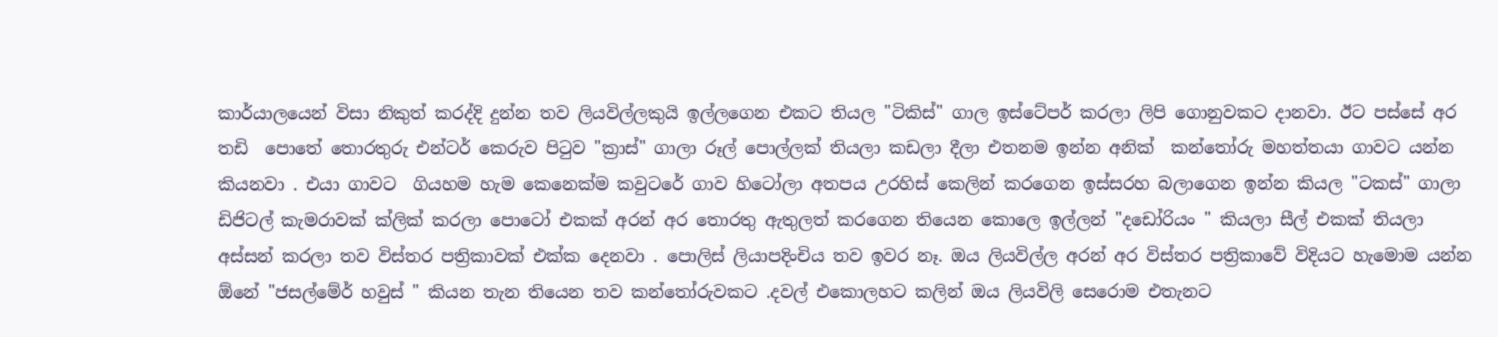කාර්යාලයෙන් විසා නිකුත් කරද්දි දුන්න තව ලියවිල්ලකුයි ඉල්ලගෙන එකට තියල "ටිකිස්" ගාල ඉස්ටේපර් කරලා ලිපි ගොනුවකට දානවා. ඊට පස්සේ අර තඩි  පොතේ තොරතුරු එන්ටර් කෙරුව පිටුව "ක්‍රාස්" ගාලා රූල් පොල්ලක් තියලා කඩලා දීලා එතනම ඉන්න අනික්  කන්තෝරු මහත්තයා ගාවට යන්න කියනවා . එයා ගාවට  ගියහම හැම කෙනෙක්ම කවුටරේ ගාව හිටෝලා අතපය උරහිස් කෙලින් කරගෙන ඉස්සරහ බලාගෙන ඉන්න කියල "ටකස්" ගාලා ඩිජිටල් කැමරාවක් ක්ලික් කරලා පොටෝ එකක් අරන් අර තොරතු ඇතුලත් කරගෙන තියෙන කොලෙ ඉල්ලන් "දඩෝරියං " කියලා සීල් එකක් තියලා අස්සන් කරලා තව විස්තර පත්‍රිකාවක් එක්ක දෙනවා . පොලිස් ලියාපදිංචිය තව ඉවර නෑ. ඔය ලියවිල්ල අරන් අර විස්තර පත්‍රිකාවේ විදියට හැමොම යන්න ඕනේ "ජසල්මේර් හවුස් " කියන තැන තියෙන තව කන්තෝරුවකට .දවල් එකොලහට කලින් ඔය ලියවිලි සෙරොම එතැනට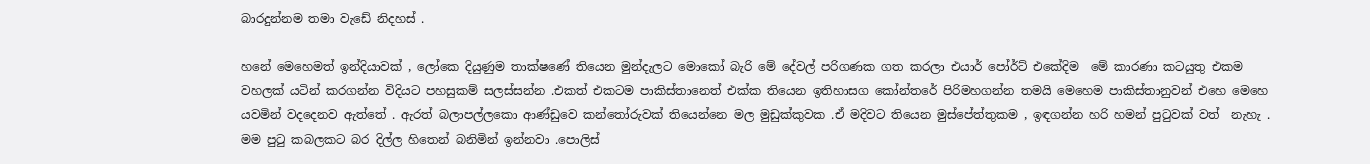බාරදුන්නම තමා වැඩේ නිදහස් .

හනේ මෙහෙමත් ඉන්දියාවක් , ලෝකෙ දියුණුම තාක්ෂණේ තියෙන මුන්දැලට මොකෝ බැරි මේ දේවල් පරිගණක ගත කරලා එයාර් පෝර්ට් එකේදිම  මේ කාරණා කටයුතු එකම වහලක් යටින් කරගන්න විදියට පහසුකම් සලස්සන්න .එකත් එකටම පාකිස්තානෙත් එක්ක තියෙන ඉතිහාසග කෝන්තරේ පිරිමහගන්න තමයි මෙහෙම පාකිස්තානුවන් එහෙ මෙහෙ යවමින් වදදෙනව ඇත්තේ . ඇරත් බලාපල්ලකො ආණ්ඩුවෙ කන්තෝරුවක් තියෙන්නෙ මල මුඩුක්කුවක .ඒ මදිවට තියෙන මුස්පේත්තුකම , ඉඳගන්න හරි හමන් පුටුවක් වත්  නැහැ . මම පුටු කබලකට බර දිල්ල හිතෙන් බනිමින් ඉන්නවා .පොලිස්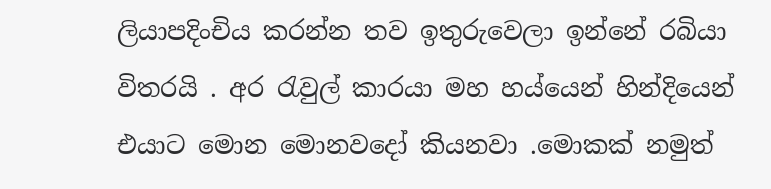ලියාපදිංචිය කරන්න තව ඉතුරුවෙලා ඉන්නේ රබියා විතරයි . අර රැවුල් කාරයා මහ හය්යෙන් හින්දියෙන්  එයාට මොන මොනවදෝ කියනවා .මොකක් නමුත්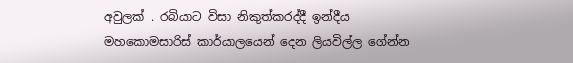අවුලක් . රබියාට විසා නිකුත්කරද්දී ඉන්දීය මහකොමසාරිස් කාර්යාලයෙන් දෙන ලියවිල්ල ගේන්න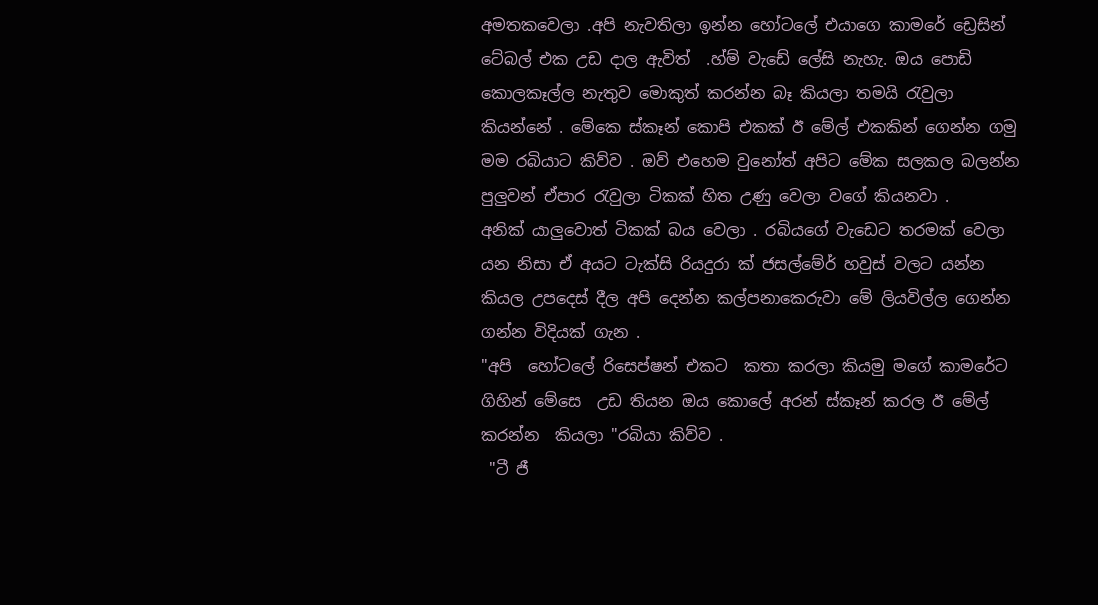අමතකවෙලා .අපි නැවතිලා ඉන්න හෝටලේ එයාගෙ කාමරේ ඩ්‍රෙසින් ටේබල් එක උඩ දාල ඇවිත්  .හ්ම් වැඩේ ලේසි නැහැ. ඔය පොඩි කොලකෑල්ල නැතුව මොකුත් කරන්න බෑ කියලා තමයි රැවුලා කියන්නේ . මේකෙ ස්කෑන් කොපි එකක් ඊ මේල් එකකින් ගෙන්න ගමු මම රබියාට කිව්ව . ඔව් එහෙම වුනෝත් අපිට මේක සලකල බලන්න පුලුවන් ඒපාර රැවුලා ටිකක් හිත උණු වෙලා වගේ කියනවා .
අනික් යාලුවොත් ටිකක් බය වෙලා . රබියගේ වැඩෙට තරමක් වෙලා යන නිසා ඒ අයට ටැක්සි රියදුරා ක් ජසල්මේර් හවුස් වලට යන්න කියල උපදෙස් දීල අපි දෙන්න කල්පනාකෙරුවා මේ ලියවිල්ල ගෙන්න ගන්න විදියක් ගැන .
"අපි  හෝටලේ රිසෙප්ෂන් එකට  කතා කරලා කියමු මගේ කාමරේට ගිහින් මේසෙ  උඩ තියන ඔය කොලේ අරන් ස්කෑන් කරල ඊ මේල් කරන්න  කියලා "රබියා කිව්ව .
 "ටී ජී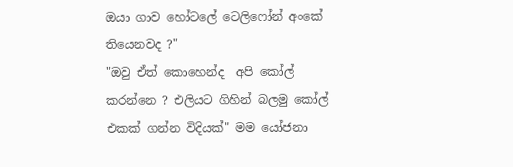ඔයා ගාව හෝටලේ ටෙලිෆෝන් අංකේ තියෙනවද ?"
"ඔවු ඒත් කොහෙන්ද  අපි කෝල් කරන්නෙ ? එලියට ගිහින් බලමු කෝල් එකක් ගන්න විදියක්" මම යෝජනා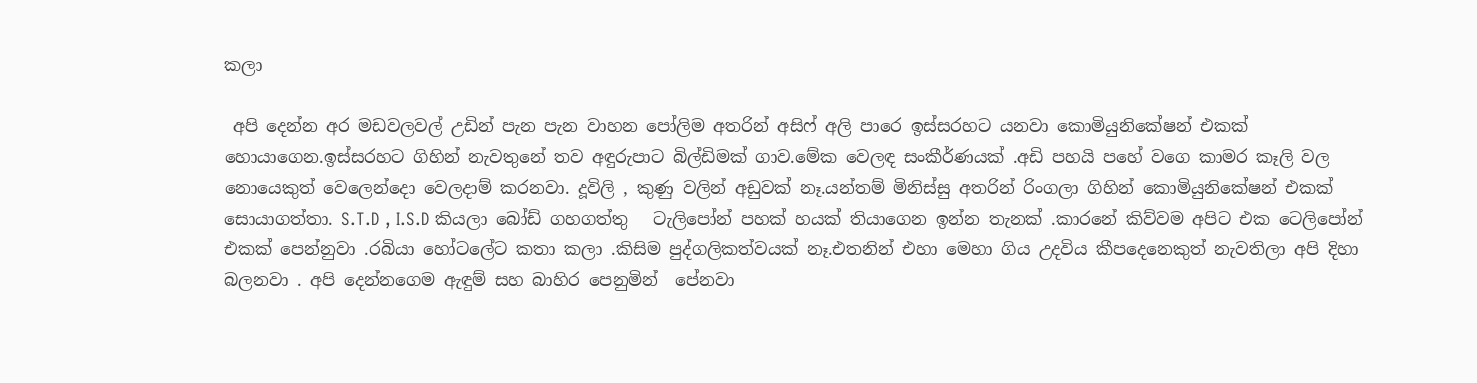කලා

 අපි දෙන්න අර මඩවලවල් උඩින් පැන පැන වාහන පෝලිම අතරින් අසිෆ් අලි පාරෙ ඉස්සරහට යනවා කොමියුනිකේෂන් එකක් හොයාගෙන.ඉස්සරහට ගිහින් නැවතුනේ තව අඳුරුපාට බිල්ඩිමක් ගාව.මේක වෙලඳ සංකීර්ණයක් .අඩි පහයි පහේ වගෙ කාමර කෑලි වල නොයෙකුත් වෙලෙන්දො වෙලදාම් කරනවා. දූවිලි , කුණු වලින් අඩුවක් නෑ.යන්තම් මිනිස්සු අතරින් රිංගලා ගිහින් කොමියුනිකේෂන් එකක් සොයාගත්තා. S.T.D , I.S.D කියලා බෝඩ් ගහගත්තු   ටැලිපෝන් පහක් හයක් තියාගෙන ඉන්න තැනක් .කාරනේ කිව්වම අපිට එක ටෙලිපෝන් එකක් පෙන්නුවා .රබියා හෝටලේට කතා කලා .කිසිම පුද්ගලිකත්වයක් නෑ.එතනින් එහා මෙහා ගිය උදවිය කීපදෙනෙකුත් නැවතිලා අපි දිහා බලනවා . අපි දෙන්නගෙම ඇඳුම් සහ බාහිර පෙනුමින්  පේනවා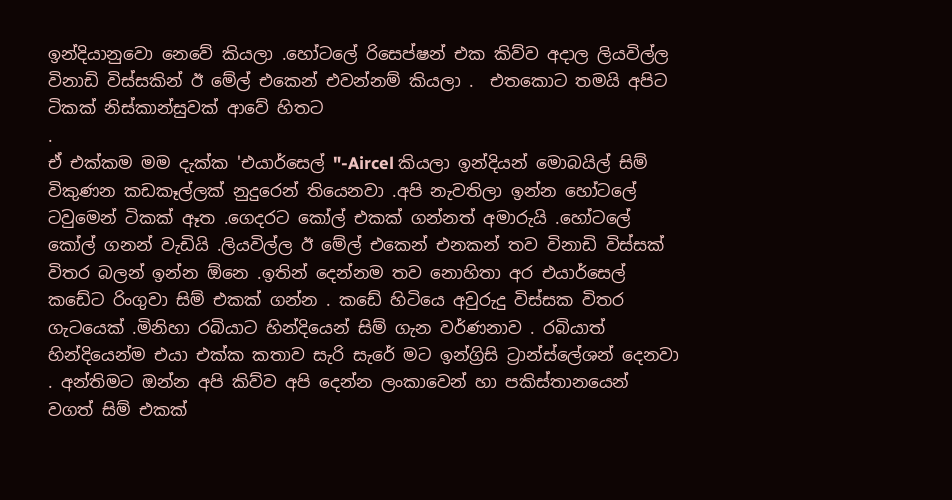ඉන්දියානුවො නෙවේ කියලා .හෝටලේ රිසෙප්ෂන් එක කිව්ව අදාල ලියවිල්ල විනාඩි විස්සකින් ඊ මේල් එකෙන් එවන්නම් කියලා .  එතකොට තමයි අපිට ටිකක් නිස්කාන්සුවක් ආවේ හිතට
.
ඒ එක්කම මම දැක්ක 'එයාර්සෙල් "-Aircel කියලා ඉන්දියන් මොබයිල් සිම් විකුණන කඩකෑල්ලක් නුදුරෙන් තියෙනවා .අපි නැවතිලා ඉන්න හෝටලේ ටවුමෙන් ටිකක් ඈත .ගෙදරට කෝල් එකක් ගන්නත් අමාරුයි .හෝටලේ  කෝල් ගනන් වැඩියි .ලියවිල්ල ඊ මේල් එකෙන් එනකන් තව විනාඩි විස්සක් විතර බලන් ඉන්න ඕනෙ .ඉතින් දෙන්නම තව නොහිතා අර එයාර්සෙල් කඩේට රිංගුවා සිම් එකක් ගන්න . කඩේ හිටියෙ අවුරුදු විස්සක විතර ගැටයෙක් .මිනිහා රබියාට හින්දියෙන් සිම් ගැන වර්ණනාව . රබියාත් හින්දියෙන්ම එයා එක්ක කතාව සැරි සැරේ මට ඉන්ග්‍රිසි ට්‍රාන්ස්ලේශන් දෙනවා . අන්තිමට ඔන්න අපි කිව්ව අපි දෙන්න ලංකාවෙන් හා පකිස්තානයෙන් වගත් සිම් එකක්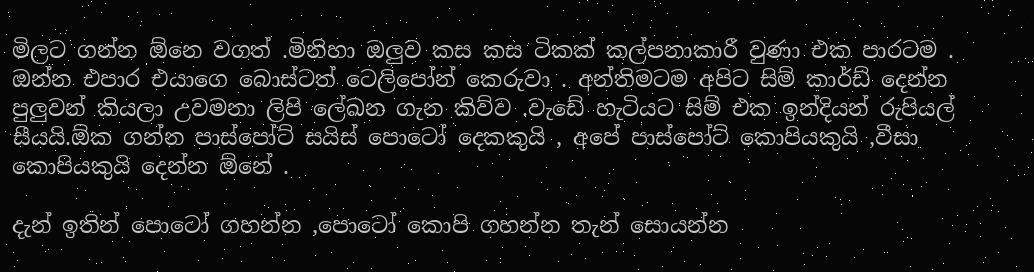මිලට ගන්න ඕනෙ වගත් .මිනිහා ඔලුව කස කස ටිකක් කල්පනාකාරී වුණා එක පාරටම . ඔන්න එපාර එයාගෙ බොස්ටත් ටෙලිපෝන් කෙරුවා . අන්තිමටම අපිට සිම් කාර්ඩ් දෙන්න පුලුවන් කියලා උවමනා ලිපි ලේඛන ගැන කිව්ව .වැඩේ හැටියට සිම් එක ඉන්දියන් රුපියල් සීයයි.ඕක ගන්න පාස්පෝට් සයිස් පොටෝ දෙකකුයි , අපේ පාස්පෝට් කොපියකුයි ,වීසා කොපියකුයි දෙන්න ඕනේ .

දැන් ඉතින් පොටෝ ගහන්න ,පොටෝ කොපි ගහන්න තැන් සොයන්න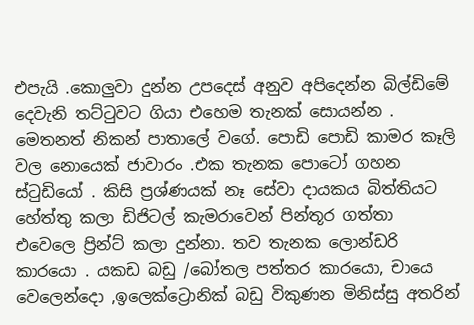එපැයි .කොලුවා දුන්න උපදෙස් අනුව අපිදෙන්න බිල්ඩිමේ දෙවැනි තට්ටුවට ගියා එහෙම තැනක් සොයන්න . මෙතනත් නිකන් පාතාලේ වගේ. පොඩි පොඩි කාමර කෑලි වල නොයෙක් ජාවාරං .එක තැනක පොටෝ ගහන ස්ටුඩියෝ . කිසි ප්‍රශ්ණයක් නෑ සේවා දායකය බිත්තියට හේත්තු කලා ඩිජිටල් කැමරාවෙන් පින්තූර ගත්තා එවෙලෙ ප්‍රින්ට් කලා දුන්නා. තව තැනක ලොන්ඩරි කාරයො . යකඩ බඩු /බෝතල පත්තර කාරයො, චායෙ වෙලෙන්දො ,ඉලෙක්ට්‍රොනික් බඩු විකුණන මිනිස්සු අතරින්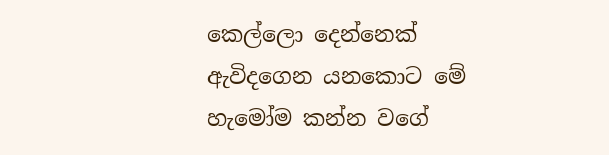කෙල්ලො දෙන්නෙක් ඇවිදගෙන යනකොට මේ හැමෝම කන්න වගේ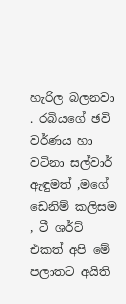හැරිල බලනවා . රබියගේ ඡවි වර්ණය හා වටිනා සල්වාර් ඇඳුමත් ,මගේ ඩෙනිම් කලිසම , ටී ශර්ට් එකත් අපි මේ පලාතට අයිති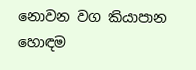නොවන වග කියාපාන හොඳම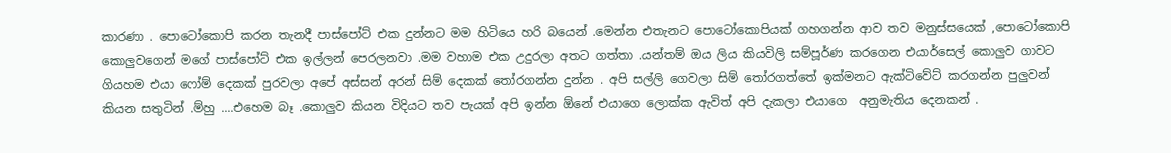කාරණා . පොටෝකොපි කරන තැනදී පාස්පෝට් එක දුන්නට මම හිටියෙ හරි බයෙන් .මෙන්න එතැනට පොටෝකොපියක් ගහගන්න ආව තව මනුස්සයෙක් ,පොටෝකොපි කොලුවගෙන් මගේ පාස්පෝට් එක ඉල්ලන් පෙරලනවා .මම වහාම එක උදුරලා අතට ගත්තා .යන්තම් ඔය ලිය කියවිලි සම්පූර්ණ කරගෙන එයාර්සෙල් කොලුව ගාවට ගියහම එයා ෆෝම් දෙකක් පුරවලා අපේ අස්සන් අරන් සිම් දෙකක් තෝරගන්න දුන්න . අපි සල්ලි ගෙවලා සිම් තෝරගත්තේ ඉක්මනට ඇක්ටිවේට් කරගන්න පුලුවන් කියන සතුටින් .ම්හු ....එහෙම බෑ .කොලුව කියන විදියට තව පැයක් අපි ඉන්න ඕනේ එයාගෙ ලොක්ක ඇවිත් අපි දැකලා එයාගෙ  අනුමැතිය දෙනකන් .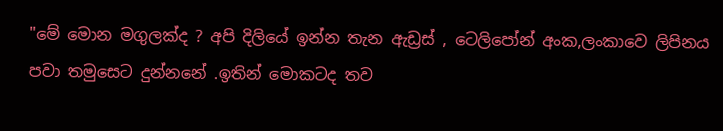"මේ මොන මගුලක්ද ? අපි දිලියේ ඉන්න තැන ඇඩ්‍රස් , ටෙලිපෝන් අංක,ලංකාවෙ ලිපිනය  පවා තමුසෙට දුන්නනේ .ඉතින් මොකටද තව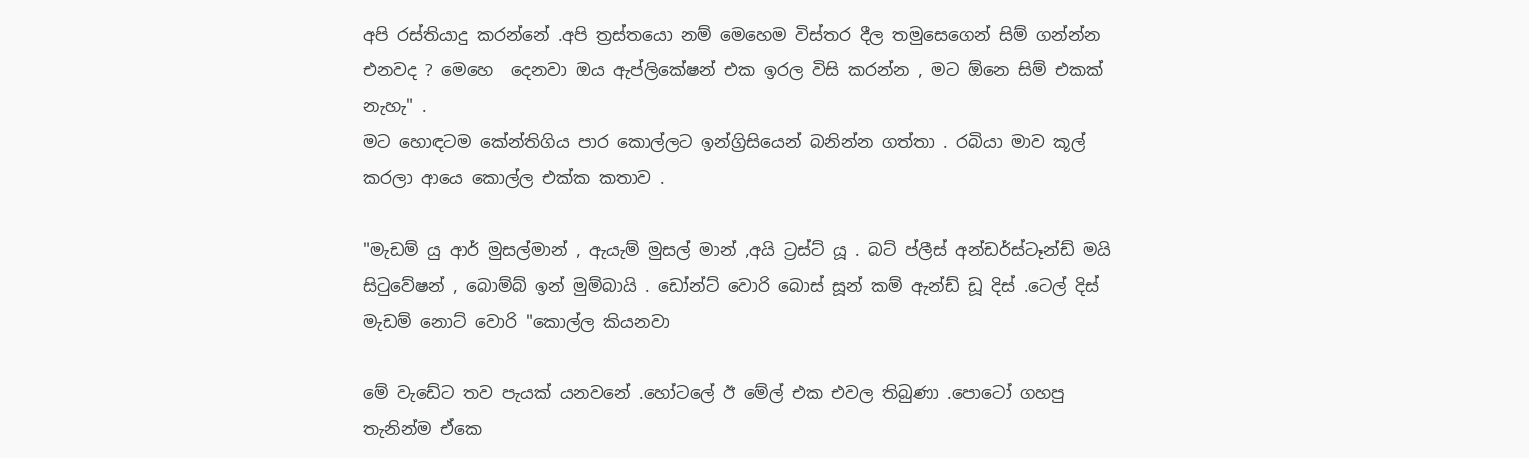අපි රස්තියාදු කරන්නේ .අපි ත්‍රස්තයො නම් මෙහෙම විස්තර දීල තමුසෙගෙන් සිම් ගන්න්න එනවද ? මෙහෙ  දෙනවා ඔය ඇප්ලිකේෂන් එක ඉරල විසි කරන්න , මට ඕනෙ සිම් එකක් නැහැ" .
මට හොඳටම කේන්තිගිය පාර කොල්ලට ඉන්ග්‍රිසියෙන් බනින්න ගත්තා . රබියා මාව කූල් කරලා ආයෙ කොල්ල එක්ක කතාව .

"මැඩම් යු ආර් මුසල්මාන් , ඇයැම් මුසල් මාන් ,අයි ට්‍රස්ට් යූ . බට් ප්ලීස් අන්ඩර්ස්ටෑන්ඩ් මයි සිටුවේෂන් , බොම්බ් ඉන් මුම්බායි . ඩෝන්ට් වොරි බොස් සූන් කම් ඇන්ඩ් ඩූ දිස් .ටෙල් දිස් මැඩම් නොට් වොරි "කොල්ල කියනවා

මේ වැඩේට තව පැයක් යනවනේ .හෝටලේ ඊ මේල් එක එවල තිබුණා .පොටෝ ගහපු තැනින්ම ඒකෙ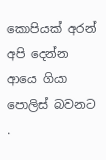කොපියක් අරන් අපි දෙන්න ආයෙ ගියා පොලිස් බවනට .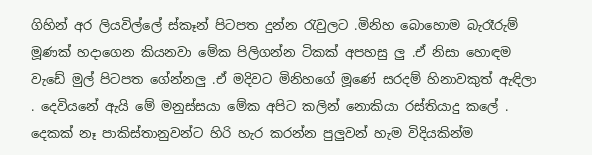ගිහින් අර ලියවිල්ලේ ස්කෑන් පිටපත දුන්න රැවුලට .මිනිහ බොහොම බැරෑරුම් මූණක් හදාගෙන කියනවා මේක පිලිගන්න ටිකක් අපහසු ලු .ඒ නිසා හොඳම වැඩේ මුල් පිටපත ගේන්නලු .ඒ මදිවට මිනිහගේ මූණේ සරදම් හිනාවකුත් ඇඳිලා . දෙවියනේ ඇයි මේ මනුස්සයා මේක අපිට කලින් නොකියා රස්තියාදු කලේ . දෙකක් නෑ පාකිස්තානුවන්ට හිරි හැර කරන්න පුලුවන් හැම විදියකින්ම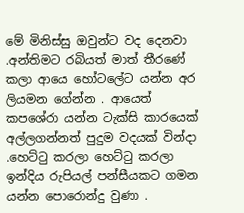මේ මිනිස්සු ඔවුන්ට වද දෙනවා .අන්තිමට රබියත් මාත් තීරණේ කලා ආයෙ හෝටලේට යන්න අර ලියමන ගේන්න . ආයෙත් කපශේරා යන්න ටැක්සි කාරයෙක් අල්ලගන්නත් පුදුම වදයක් වින්දා .හෙට්ටු කරලා හෙට්ටු කරලා ඉන්දිය රුපියල් පන්සීයකට ගමන යන්න පොරොන්දු වුණා .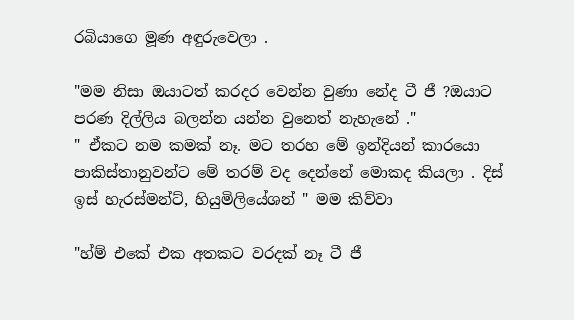රබියාගෙ මූණ අඳුරුවෙලා .

"මම නිසා ඔයාටත් කරදර වෙන්න වුණා නේද ටී ජී ?ඔයාට පරණ දිල්ලිය බලන්න යන්න වුනෙත් නැහැනේ ."
" ඒකට නම කමක් නෑ. මට තරහ මේ ඉන්දියන් කාරයො පාකිස්තානුවන්ට මේ තරම් වද දෙන්නේ මොකද කියලා . දිස් ඉස් හැරස්මන්ට්, හියුමිලියේශන් " මම කිව්වා

"හ්ම් එකේ එක අතකට වරදක් නෑ ටී ජී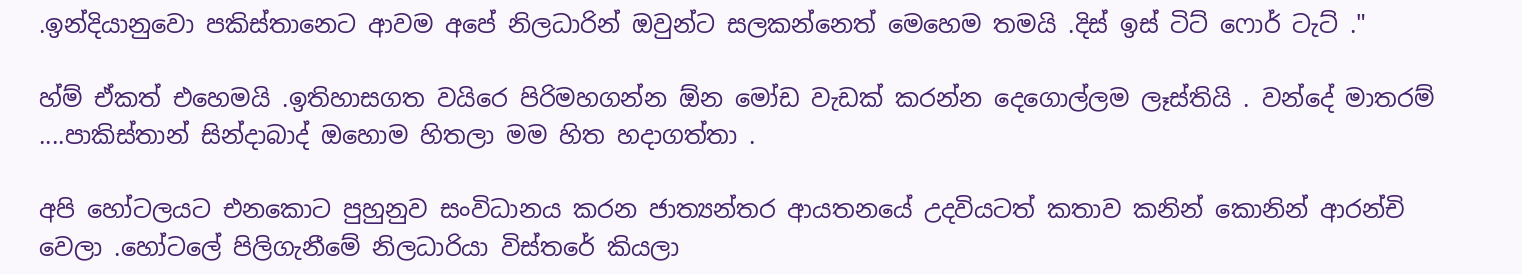.ඉන්දියානුවො පකිස්තානෙට ආවම අපේ නිලධාරින් ඔවුන්ට සලකන්නෙත් මෙහෙම තමයි .දිස් ඉස් ටිට් ෆොර් ටැට් ."

හ්ම් ඒකත් එහෙමයි .ඉතිහාසගත වයිරෙ පිරිමහගන්න ඕන මෝඩ වැඩක් කරන්න දෙගොල්ලම ලෑස්තියි . වන්දේ මාතරම් ....පාකිස්තාන් සින්දාබාද් ඔහොම හිතලා මම හිත හදාගත්තා .

අපි හෝටලයට එනකොට පුහුනුව සංවිධානය කරන ජාත්‍යන්තර ආයතනයේ උදවියටත් කතාව කනින් කොනින් ආරන්චි වෙලා .හෝටලේ පිලිගැනීමේ නිලධාරියා විස්තරේ කියලා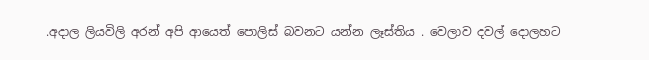.අදාල ලියවිලි අරන් අපි ආයෙත් පොලිස් බවනට යන්න ලෑස්තිය . වෙලාව දවල් දොලහට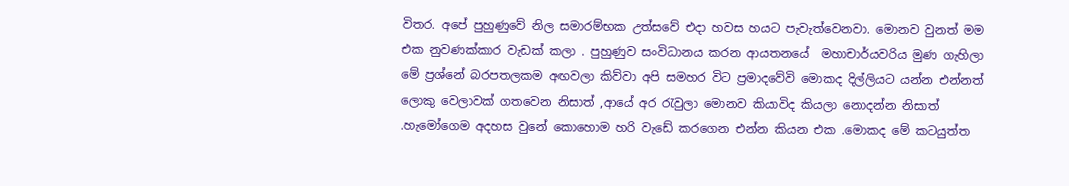විතර. අපේ පුහුණුවේ නිල සමාරම්භක උත්සවේ එදා හවස හයට පැවැත්වෙනවා. මොනව වුනත් මම එක නුවණක්කාර වැඩක් කලා . පුහුණුව සංවිධානය කරන ආයතනයේ  මහාචාර්යවරිය මුණ ගැහිලා මේ ප්‍රශ්නේ බරපතලකම අඟවලා කිව්වා අපි සමහර විට ප්‍රමාදවේවි මොකද දිල්ලියට යන්න එන්නත් ලොකු වෙලාවක් ගතවෙන නිසාත් ,ආයේ අර රැවුලා මොනව කියාවිද කියලා නොදන්න නිසාත් .හැමෝගෙම අදහස වුනේ කොහොම හරි වැඩේ කරගෙන එන්න කියන එක .මොකද මේ කටයුත්ත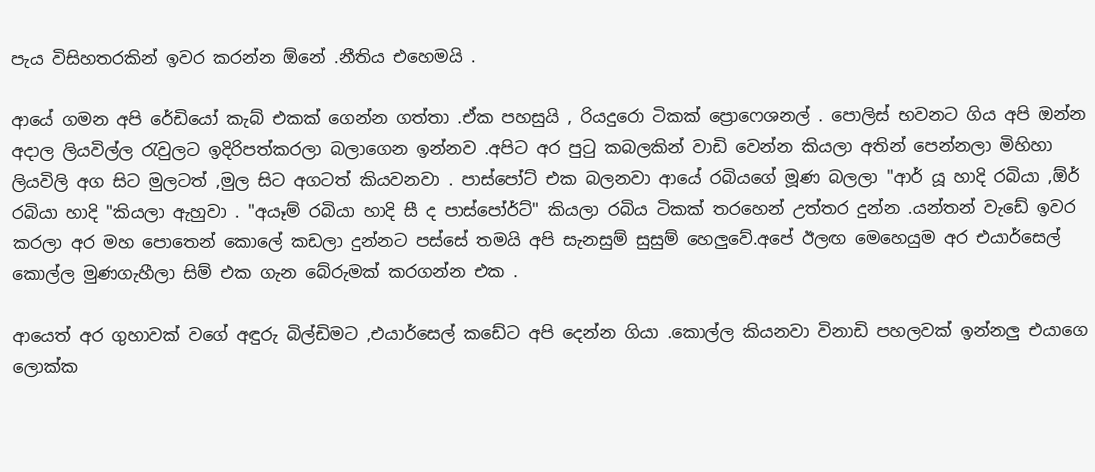පැය විසිහතරකින් ඉවර කරන්න ඕනේ .නීතිය එහෙමයි .

ආයේ ගමන අපි රේඩියෝ කැබ් එකක් ගෙන්න ගත්තා .ඒක පහසුයි , රියදුරො ටිකක් ප්‍රොෆෙශනල් . පොලිස් භවනට ගිය අපි ඔන්න අදාල ලියවිල්ල රැවුලට ඉදිරිපත්කරලා බලාගෙන ඉන්නව .අපිට අර පුටු කබලකින් වාඩි වෙන්න කියලා අතින් පෙන්නලා මිහිහා ලියවිලි අග සිට මුලටත් ,මුල සිට අගටත් කියවනවා . පාස්පෝට් එක බලනවා ආයේ රබියගේ මූණ බලලා "ආර් යූ හාදි රබියා ,ඕර් රබියා හාදි "කියලා ඇහුවා . "අයෑම් රබියා හාදි සී ද පාස්පෝර්ට්" කියලා රබිය ටිකක් තරහෙන් උත්තර දුන්න .යන්තන් වැඩේ ඉවර කරලා අර මහ පොතෙන් කොලේ කඩලා දුන්නට පස්සේ තමයි අපි සැනසුම් සුසුම් හෙලුවේ.අපේ ඊලඟ මෙහෙයුම අර එයාර්සෙල් කොල්ල මුණගැහීලා සිම් එක ගැන බේරුමක් කරගන්න එක .

ආයෙත් අර ගුහාවක් වගේ අඳුරු බිල්ඩිමට ,එයාර්සෙල් කඩේට අපි දෙන්න ගියා .කොල්ල කියනවා විනාඩි පහලවක් ඉන්නලු එයාගෙ ලොක්ක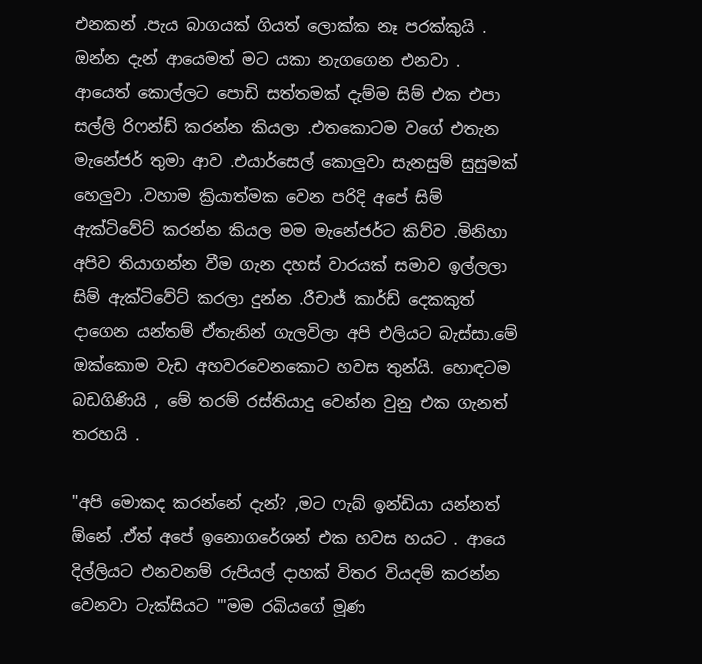එනකන් .පැය බාගයක් ගියත් ලොක්ක නෑ පරක්කුයි .
ඔන්න දැන් ආයෙමත් මට යකා නැගගෙන එනවා . ආයෙත් කොල්ලට පොඩි සත්තමක් දැම්ම සිම් එක එපා සල්ලි රිෆන්ඩ් කරන්න කියලා .එතකොටම වගේ එතැන මැනේජර් තුමා ආව .එයාර්සෙල් කොලුවා සැනසුම් සුසුමක් හෙලුවා .වහාම ක්‍රියාත්මක වෙන පරිදි අපේ සිම් ඇක්ටිවේට් කරන්න කියල මම මැනේජර්ට කිව්ව .මිනිහා අපිව තියාගන්න වීම ගැන දහස් වාරයක් සමාව ඉල්ලලා සිම් ඇක්ටිවේට් කරලා දුන්න .රීචාජ් කාර්ඩ් දෙකකුත් දාගෙන යන්තම් ඒතැනින් ගැලවිලා අපි එලියට බැස්සා.මේ ඔක්කොම වැඩ අහවරවෙනකොට හවස තුන්යි. හොඳටම බඩගිණියි , මේ තරම් රස්තියාදු වෙන්න වුනු එක ගැනත් තරහයි .

"අපි මොකද කරන්නේ දැන්? ,මට ෆැබ් ඉන්ඩියා යන්නත් ඕනේ .ඒත් අපේ ඉනොගරේශන් එක හවස හයට . ආයෙ දිල්ලියට එනවනම් රුපියල් දාහක් විතර වියදම් කරන්න වෙනවා ටැක්සියට '"මම රබියගේ මූණ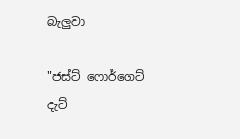බැලුවා

"ජස්ට් ෆොර්ගෙට් දැට්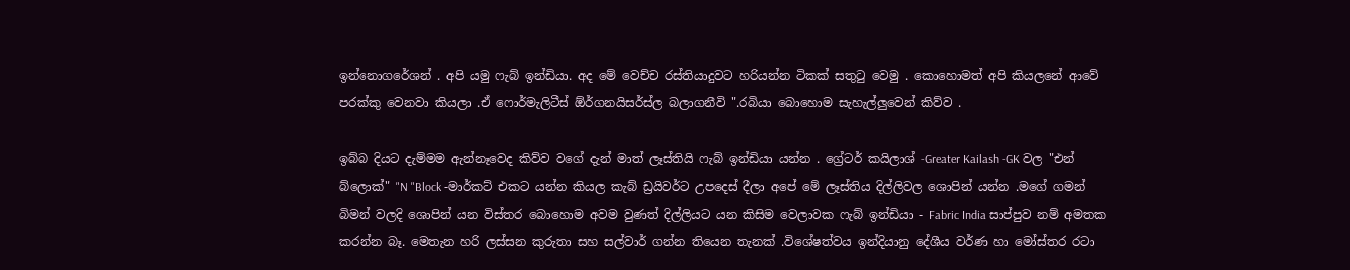ඉන්නොගරේශන් . අපි යමු ෆැබ් ඉන්ඩියා. අද මේ වෙච්ච රස්තියාදුවට හරියන්න ටිකක් සතුටු වෙමු . කොහොමත් අපි කියලනේ ආවේ පරක්කු වෙනවා කියලා .ඒ ෆොර්මැලිටීස් ඕර්ගනයිසර්ස්ල බලාගනීවි ".රබියා බොහොම සැහැල්ලුවෙන් කිව්ව .

ඉබ්බ දියට දැම්මම ඇන්නෑවෙද කිව්ව වගේ දැන් මාත් ලෑස්තියි ෆැබ් ඉන්ඩියා යන්න . ග්‍රේටර් කයිලාශ් -Greater Kailash -GK වල "එන් බ්ලොක්" "N "Block -මාර්කට් එකට යන්න කියල කැබ් ඩ්‍රයිවර්ට උපදෙස් දීලා අපේ මේ ලෑස්තිය දිල්ලිවල ශොපින් යන්න .මගේ ගමන් බිමන් වලදි ශොපින් යන විස්තර බොහොම අවම වුණත් දිල්ලියට යන කිසිම වෙලාවක ෆැබ් ඉන්ඩියා - Fabric India සාප්පුව නම් අමතක කරන්න බෑ. මෙතැන හරි ලස්සන කුරුතා සහ සල්වාර් ගන්න තියෙන තැනක් .විශේෂත්වය ඉන්දියානු දේශීය වර්ණ හා මෝස්තර රටා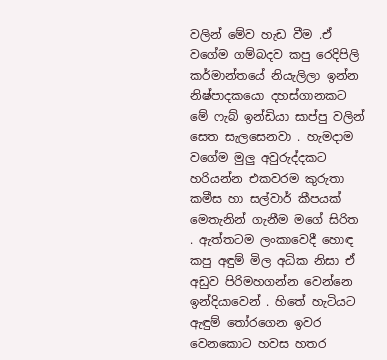වලින් මේව හැඩ වීම .ඒ වගේම ගම්බදව කපු රෙදිපිලි කර්මාන්තයේ නියැලිලා ඉන්න නිෂ්පාදකයො දහස්ගානකට මේ ෆැබ් ඉන්ඩියා සාප්පු වලින් සෙත සැලසෙනවා . හැමදාම වගේම මුලු අවුරුද්දකට හරියන්න එකවරම කුරුතා කමීස හා සල්වාර් කීපයක් මෙතැනින් ගැනීම මගේ සිරිත . ඇත්තටම ලංකාවෙදී හොඳ කපු අඳුම් මිල අධික නිසා ඒ අඩුව පිරිමහගන්න වෙන්නෙ ඉන්දියාවෙන් . හිතේ හැටියට ඇඳුම් තෝරගෙන ඉවර වෙනකොට හවස හතර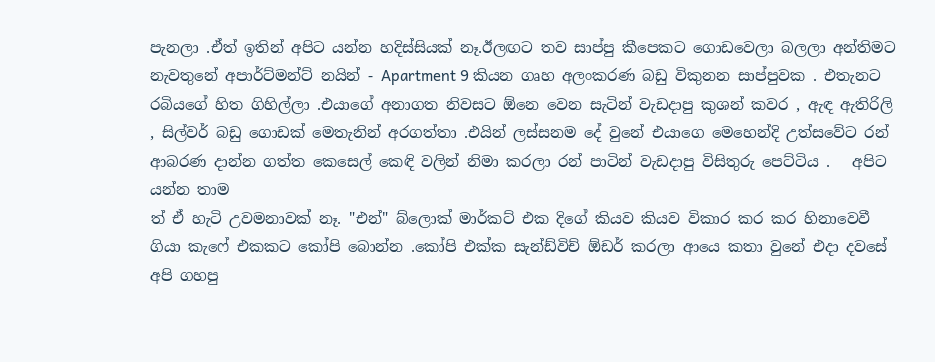පැනලා .ඒත් ඉතින් අපිට යන්න හදිස්සියක් නෑ.ඊලඟට තව සාප්පු කීපෙකට ගොඩවෙලා බලලා අන්තිමට නැවතුනේ අපාර්ට්මන්ට් නයින් - Apartment 9 කියන ගෘහ අලංකරණ බඩු විකුනන සාප්පුවක . එතැනට රබියගේ හිත ගිහිල්ලා .එයාගේ අනාගත නිවසට ඕනෙ වෙන සැටින් වැඩදාපු කුශන් කවර , ඇඳ ඇතිරිලි , සිල්වර් බඩු ගොඩක් මෙතැනින් අරගත්තා .එයින් ලස්සනම දේ වුනේ එයාගෙ මෙහෙන්දි උත්සවේට රන් ආබරණ දාන්න ගත්ත කෙසෙල් කෙඳි වලින් නිමා කරලා රන් පාටින් වැඩදාපු විසිතුරු පෙට්ටිය .   අපිට යන්න තාම
ත් ඒ හැටි උවමනාවක් නෑ. "එන්" බ්ලොක් මාර්කට් එක දිගේ කියව කියව විකාර කර කර හිනාවෙවී ගියා කැෆේ එකකට කෝපි බොන්න .කෝපි එක්ක සැන්ඩ්විච් ඕඩර් කරලා ආයෙ කතා වුනේ එදා දවසේ අපි ගහපු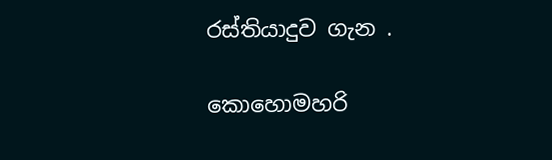රස්තියාදුව ගැන .

කොහොමහරි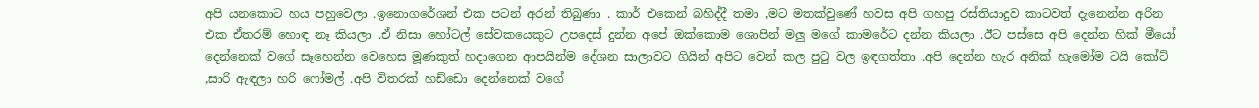අපි යනකොට හය පහුවෙලා .ඉනොගරේශන් එක පටන් අරන් තිබුණා . කාර් එකෙන් බහිද්දී තමා ,මට මතක්වුණේ හවස අපි ගහපු රස්තියාදුව කාටවත් දැනෙන්න අරින එක ඒතරම් හොඳ නෑ කියලා .ඒ නිසා හෝටල් සේවකයෙකුට උපදෙස් දුන්න අපේ ඔක්කොම ශොපින් මලු මගේ කාමරේට දන්න කියලා .ඊට පස්සෙ අපි දෙන්න හික් මීයෝ දෙන්නෙක් වගේ සෑහෙන්න වෙහෙස මූණකුත් හදාගෙන ආපයින්ම දේශන සාලාවට ගියින් අපිට වෙන් කල පුටු වල ඉඳගත්තා .අපි දෙන්න හැර අනික් හැමෝම ටයි කෝට් ,සාරි ඇඳලා හරි ෆෝමල් .අපි විතරක් හඩ්ඩො දෙන්නෙක් වගේ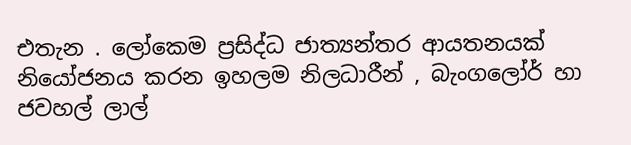එතැන . ලෝකෙම ප්‍රසිද්ධ ජාත්‍යන්තර ආයතනයක් නියෝජනය කරන ඉහලම නිලධාරීන් , බැංගලෝර් හා ජවහල් ලාල්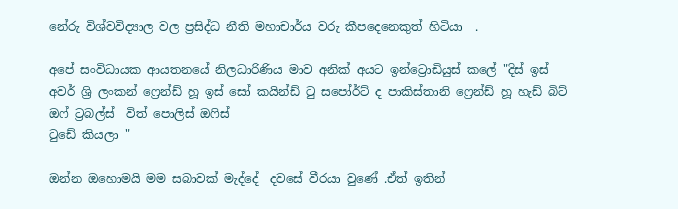නේරු විශ්වවිද්‍යාල වල ප්‍රසිද්ධ නීති මහාචාර්ය වරු කීපදෙනෙකුත් හිටියා  .

අපේ සංවිධායක ආයතනයේ නිලධාරිණිය මාව අනික් අයට ඉන්ට්‍රොඩියුස් කලේ "දිස් ඉස් අවර් ශ්‍රි ලංකන් ෆ්‍රෙන්ඩ් හූ ඉස් සෝ කයින්ඩ් ටු සපෝර්ට් ද පාකිස්තානි ෆ්‍රෙන්ඩ් හූ හැඩ් බිට් ඔෆ් ට්‍රබල්ස්  විත් පොලිස් ඔෆිස්
ටුඩේ කියලා "

ඔන්න ඔහොමයි මම සබාවක් මැද්දේ  දවසේ වීරයා වුණේ .ඒත් ඉතින්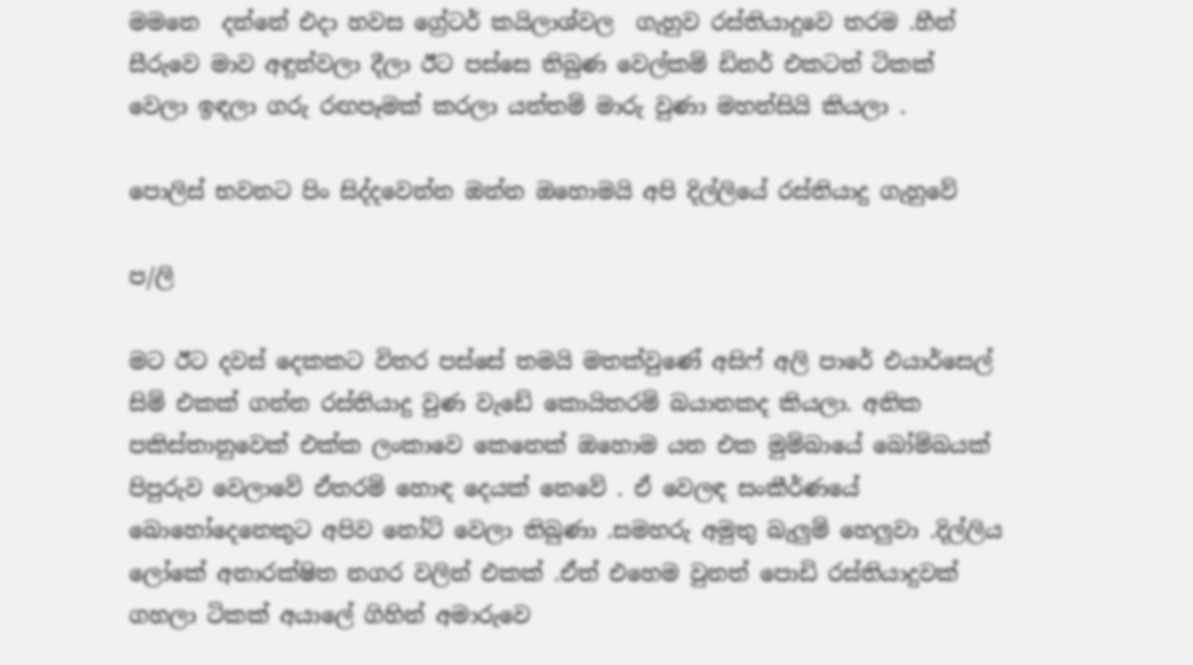මමනෙ  දන්නේ එදා හවස ග්‍රේටර් කයිලාශ්වල  ගැහුව රස්තියාදුවෙ තරම .හීන් සීරුවෙ මාව අඳුන්වලා දීලා ඊට පස්සෙ තිබුණ වෙල්කම් ඩිනර් එකටත් ටිකක් වෙලා ඉඳලා ගරු රඟපෑමක් කරලා යන්තම් මාරු වුණා මහන්සියි කියලා .

පොලිස් භවනට පිං සිද්දවෙන්න ඔන්න ඔහොමයි අපි දිල්ලියේ රස්තියාදු ගැහුවේ

ප/ලි

මට ඊට දවස් දෙකකට විතර පස්සේ තමයි මතක්වුණේ අසිෆ් අලි පාරේ එයාර්සෙල් සිම් එකක් ගන්න රස්තියාදු වුණ වැඩේ කොයිතරම් බයානකද කියලා. අනික පකිස්තානුවෙක් එක්ක ලංකාවෙ කෙනෙක් ඔහොම යන එක මුම්බායේ බෝම්බයක් පිපුරුව වෙලාවේ ඒතරම් හොඳ දෙයක් නෙවේ . ඒ වෙලඳ සංකීර්ණයේ බොහෝදෙනෙකුට අපිව නෝට් වෙලා තිබුණා .සමහරු අමුතු බැලුම් හෙලුවා .දිල්ලිය ලෝකේ අනාරක්ෂිත නගර වලින් එකක් .ඒත් එහෙම වුනත් පොඩි රස්තියාදුවක් ගහලා ටිකක් අයාලේ ගිහින් අමාරුවෙ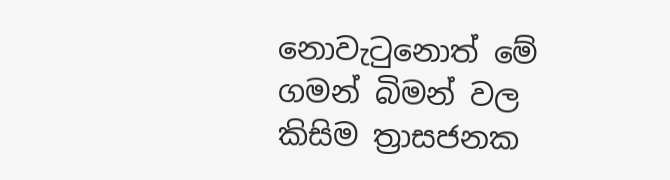නොවැටුනොත් මේ ගමන් බිමන් වල කිසිම ත්‍රාසජනක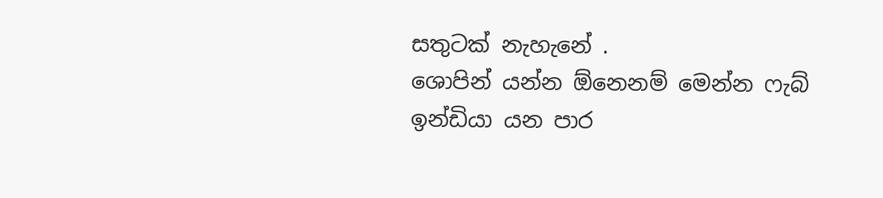සතුටක් නැහැනේ .
ශොපින් යන්න ඕනෙනම් මෙන්න ෆැබ් ඉන්ඩියා යන පාර